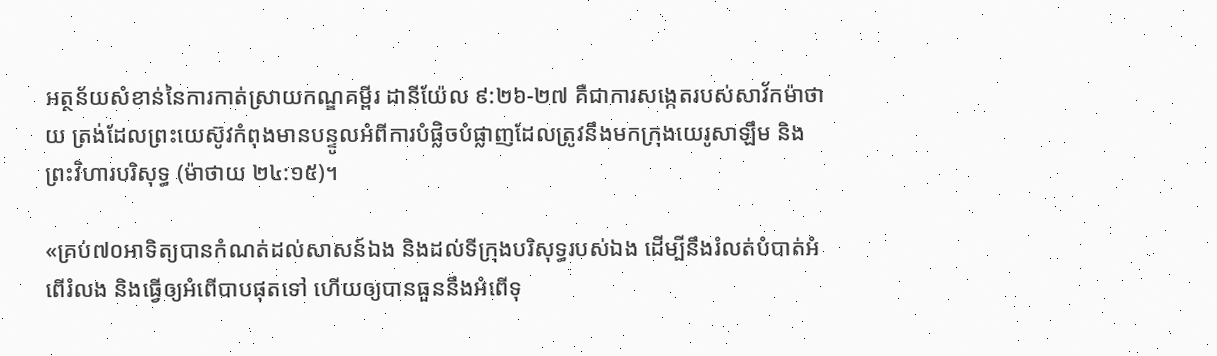អត្ថន័យសំខាន់នៃការកាត់ស្រាយកណ្ឌគម្ពីរ ដានីយ៉ែល ៩:២៦-២៧ គឺជាការសង្កេតរបស់សាវ័កម៉ាថាយ ត្រង់ដែលព្រះយេស៊ូវកំពុងមានបន្ទូលអំពីការបំផ្លិចបំផ្លាញដែលត្រូវនឹងមកក្រុងយេរូសាឡឹម និងព្រះវិហារបរិសុទ្ធ (ម៉ាថាយ ២៤:១៥)។

«គ្រប់៧០អាទិត្យបានកំណត់ដល់សាសន៍ឯង និងដល់ទីក្រុងបរិសុទ្ធរបស់ឯង ដើម្បីនឹងរំលត់បំបាត់អំពើរំលង និងធ្វើឲ្យអំពើបាបផុតទៅ ហើយឲ្យបានធួននឹងអំពើទុ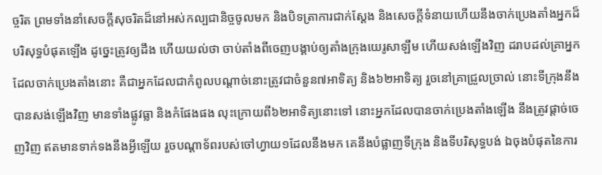ច្ចរិត ព្រមទាំងនាំសេចក្តីសុចរិតដ៏នៅអស់កល្បជានិច្ចចូលមក និងបិទត្រាការជាក់ស្ដែង និងសេចក្តីទំនាយហើយនឹងចាក់ប្រេងតាំងអ្នកដ៏បរិសុទ្ធបំផុតឡើង ដូច្នេះត្រូវឲ្យដឹង ហើយយល់ថា ចាប់តាំងពីចេញបង្គាប់ឲ្យតាំងក្រុងយេរូសាឡឹម ហើយសង់ឡើងវិញ ដរាបដល់គ្រាអ្នកដែលចាក់ប្រេងតាំងនោះ គឺជាអ្នកដែលជាកំពូលបណ្ដាច់នោះត្រូវជាចំនួន៧អាទិត្យ និង៦២អាទិត្យ រួចនៅគ្រាជ្រួលច្រាល់ នោះទីក្រុងនឹងបានសង់ឡើងវិញ មានទាំងផ្លូវធ្លា និងកំផែងផង លុះក្រោយពី៦២អាទិត្យនោះទៅ នោះអ្នកដែលបានចាក់ប្រេងតាំងឡើង នឹងត្រូវផ្តាច់ចេញវិញ ឥតមានទាក់ទងនឹងអ្វីឡើយ រួចបណ្ដាទ័ពរបស់ចៅហ្វាយ១ដែលនឹងមក គេនឹងបំផ្លាញទីក្រុង និងទីបរិសុទ្ធបង់ ឯចុងបំផុតនៃការ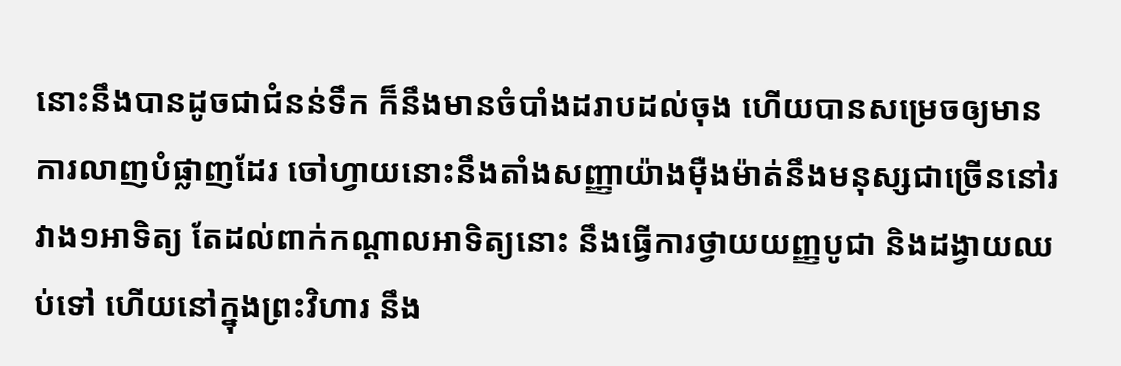នោះនឹងបានដូចជាជំនន់ទឹក ក៏នឹងមានចំបាំងដរាបដល់ចុង ហើយបានសម្រេចឲ្យមានការលាញបំផ្លាញដែរ ចៅហ្វាយនោះនឹងតាំងសញ្ញាយ៉ាងម៉ឺងម៉ាត់នឹងមនុស្សជាច្រើននៅរវាង១អាទិត្យ តែដល់ពាក់កណ្ដាលអាទិត្យនោះ នឹងធ្វើការថ្វាយយញ្ញបូជា និងដង្វាយឈប់ទៅ ហើយនៅក្នុងព្រះវិហារ នឹង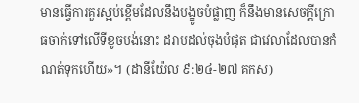មានធ្វើការគួរស្អប់ខ្ពើមដែលនឹងបង្ខូចបំផ្លាញ ក៏នឹងមានសេចក្តីក្រោធចាក់ទៅលើទីខូចបង់នោះ ដរាបដល់ចុងបំផុត ជាវេលាដែលបានកំណត់ទុកហើយ»។ (ដានីយ៉ែល ៩:២៤-២៧ គកស)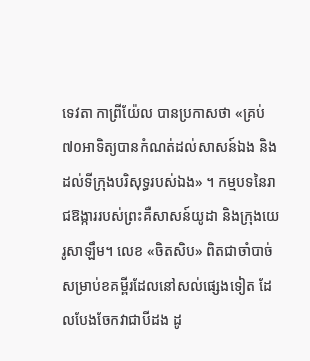ទេវតា កាព្រីយ៉ែល បានប្រកាសថា «គ្រប់៧០អាទិត្យបានកំណត់ដល់សាសន៍ឯង និងដល់ទីក្រុងបរិសុទ្ធរបស់ឯង» ។ កម្មបទនៃរាជឱង្ការរបស់ព្រះគឺសាសន៍យូដា និងក្រុងយេរូសាឡឹម។ លេខ «ចិតសិប» ពិតជាចាំបាច់សម្រាប់ខគម្ពីរដែលនៅសល់ផ្សេងទៀត ដែលបែងចែកវាជាបីដង ដូ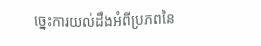ច្នេះការយល់ដឹងអំពីប្រភពនៃ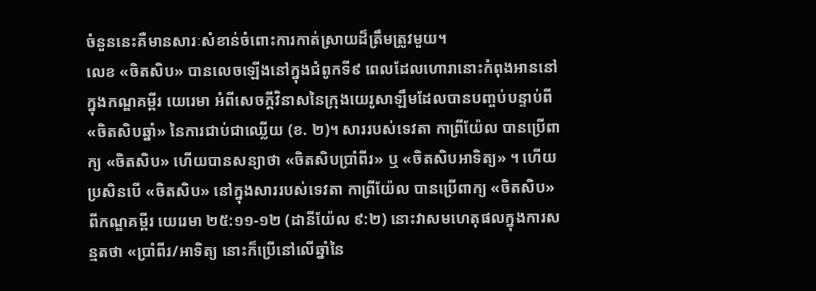ចំនួននេះគឺមានសារៈសំខាន់ចំពោះការកាត់ស្រាយដ៏ត្រឹមត្រូវមួយ។
លេខ «ចិតសិប» បានលេចឡើងនៅក្នុងជំពូកទី៩ ពេលដែលហោរានោះកំពុងអាននៅក្នុងកណ្ឌគម្ពីរ យេរេមា អំពីសេចក្ដីវិនាសនៃក្រុងយេរូសាឡឹមដែលបានបញ្ចប់បន្ទាប់ពី «ចិតសិបឆ្នាំ» នៃការជាប់ជាឈ្លើយ (ខ. ២)។ សាររបស់ទេវតា កាព្រីយ៉ែល បានប្រើពាក្យ «ចិតសិប» ហើយបានសន្យាថា «ចិតសិបប្រាំពីរ» ឬ «ចិតសិបអាទិត្យ» ។ ហើយប្រសិនបើ «ចិតសិប» នៅក្នុងសាររបស់ទេវតា កាព្រីយ៉ែល បានប្រើពាក្យ «ចិតសិប» ពីកណ្ឌគម្ពីរ យេរេមា ២៥:១១-១២ (ដានីយ៉ែល ៩:២) នោះវាសមហេតុផលក្នុងការសន្មតថា «ប្រាំពីរ/អាទិត្យ នោះក៏ប្រើនៅលើឆ្នាំនៃ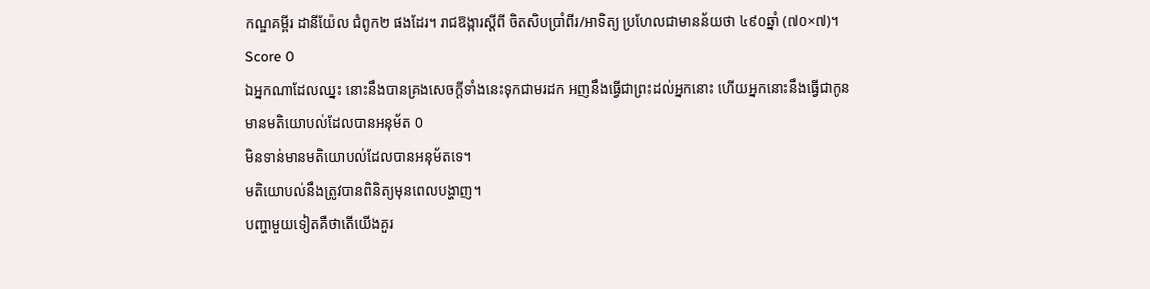កណ្ឌគម្ពីរ ដានីយ៉ែល ជំពូក២ ផងដែរ។ រាជឱង្ការស្ដីពី ចិតសិបប្រាំពីរ/អាទិត្យ ប្រហែលជាមានន័យថា ៤៩០ឆ្នាំ (៧០×៧)។
Score 0
ឯអ្នកណាដែលឈ្នះ នោះនឹងបានគ្រងសេចក្ដីទាំងនេះទុកជាមរដក អញនឹងធ្វើជាព្រះដល់អ្នកនោះ ហើយអ្នកនោះនឹងធ្វើជាកូន
មានមតិយោបល់ដែលបានអនុម័ត 0
មិនទាន់មានមតិយោបល់ដែលបានអនុម័តទេ។
មតិយោបល់នឹងត្រូវបានពិនិត្យមុនពេលបង្ហាញ។
បញ្ហាមួយទៀតគឺថាតើយើងគួរ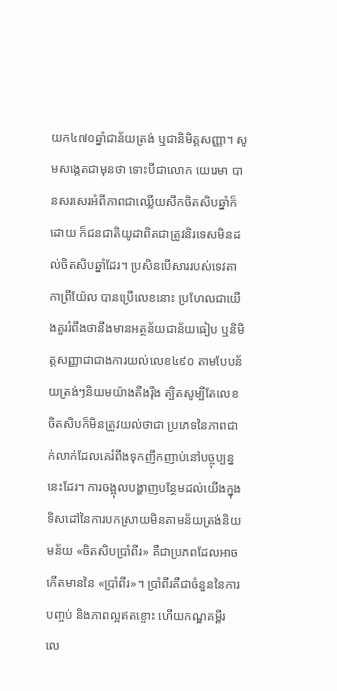យក៤៧០ឆ្នាំជាន័យត្រង់ ឬជានិមិត្តសញ្ញា។ សូមសង្កេតជាមុនថា ទោះបីជាលោក យេរេមា បានសរសេរអំពីភាពជាឈ្លើយសឹកចិតសិបឆ្នាំក៏ដោយ ក៏ជនជាតិយូដាពិតជាត្រូវនិរទេសមិនដល់ចិតសិបឆ្នាំដែរ។ ប្រសិនបើសាររបស់ទេវតា កាព្រីយ៉ែល បានប្រើលេខនោះ ប្រហែលជាយើងគួររំពឹងថានឹងមានអត្ថន័យជាន័យធៀប ឬនិមិត្តសញ្ញាជាជាងការយល់លេខ៤៩០ តាមបែបន័យត្រង់ៗនិយមយ៉ាងតឹងរ៉ឹង ត្បិតសូម្បីតែលេខ ចិតសិបក៏មិនត្រូវយល់ថាជា ប្រភេទនៃភាពជាក់លាក់ដែលគេរំពឹងទុកញឹកញាប់នៅបច្ចុប្បន្ននេះដែរ។ ការចង្អុលបង្ហាញបន្ថែមដល់យើងក្នុងទិសដៅនៃការបកស្រាយមិនតាមន័យត្រង់និយមន័យ «ចិតសិបប្រាំពីរ» គឺជាប្រភពដែលអាចកើតមាននៃ «ប្រាំពីរ»។ ប្រាំពីរគឺជាចំនួននៃការបញ្ចប់ និងភាពល្អឥតខ្ចោះ ហើយកណ្ឌគម្ពីរ លេ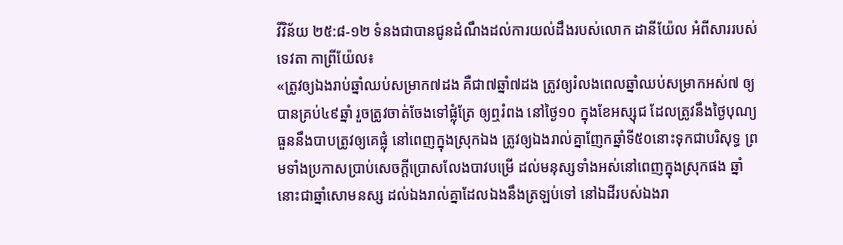វីវិន័យ ២៥:៨-១២ ទំនងជាបានជូនដំណឹងដល់ការយល់ដឹងរបស់លោក ដានីយ៉ែល អំពីសាររបស់ ទេវតា កាព្រីយ៉ែល៖
«ត្រូវឲ្យឯងរាប់ឆ្នាំឈប់សម្រាក៧ដង គឺជា៧ឆ្នាំ៧ដង ត្រូវឲ្យរំលងពេលឆ្នាំឈប់សម្រាកអស់៧ ឲ្យបានគ្រប់៤៩ឆ្នាំ រួចត្រូវចាត់ចែងទៅផ្លុំត្រែ ឲ្យឮរំពង នៅថ្ងៃ១០ ក្នុងខែអស្សុជ ដែលត្រូវនឹងថ្ងៃបុណ្យធួននឹងបាបត្រូវឲ្យគេផ្លុំ នៅពេញក្នុងស្រុកឯង ត្រូវឲ្យឯងរាល់គ្នាញែកឆ្នាំទី៥០នោះទុកជាបរិសុទ្ធ ព្រមទាំងប្រកាសប្រាប់សេចក្តីប្រោសលែងបាវបម្រើ ដល់មនុស្សទាំងអស់នៅពេញក្នុងស្រុកផង ឆ្នាំនោះជាឆ្នាំសោមនស្ស ដល់ឯងរាល់គ្នាដែលឯងនឹងត្រឡប់ទៅ នៅឯដីរបស់ឯងរា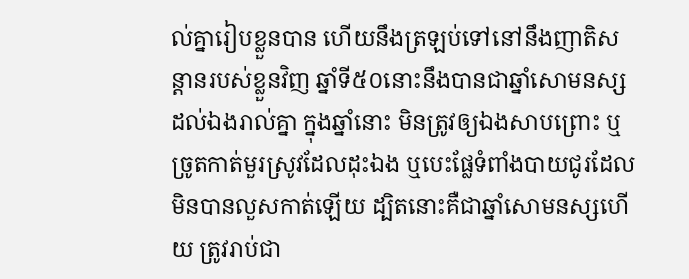ល់គ្នារៀបខ្លួនបាន ហើយនឹងត្រឡប់ទៅនៅនឹងញាតិសន្តានរបស់ខ្លួនវិញ ឆ្នាំទី៥០នោះនឹងបានជាឆ្នាំសោមនស្សដល់ឯងរាល់គ្នា ក្នុងឆ្នាំនោះ មិនត្រូវឲ្យឯងសាបព្រោះ ឬច្រូតកាត់មួរស្រូវដែលដុះឯង ឬបេះផ្លែទំពាំងបាយជូរដែលមិនបានលួសកាត់ឡើយ ដ្បិតនោះគឺជាឆ្នាំសោមនស្សហើយ ត្រូវរាប់ជា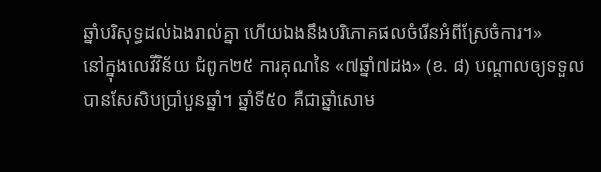ឆ្នាំបរិសុទ្ធដល់ឯងរាល់គ្នា ហើយឯងនឹងបរិភោគផលចំរើនអំពីស្រែចំការ។»
នៅក្នុងលេវីវិន័យ ជំពូក២៥ ការគុណនៃ «៧ឆ្នាំ៧ដង» (ខ. ៨) បណ្ដាលឲ្យទទួលបានសែសិបប្រាំបួនឆ្នាំ។ ឆ្នាំទី៥០ គឺជាឆ្នាំសោម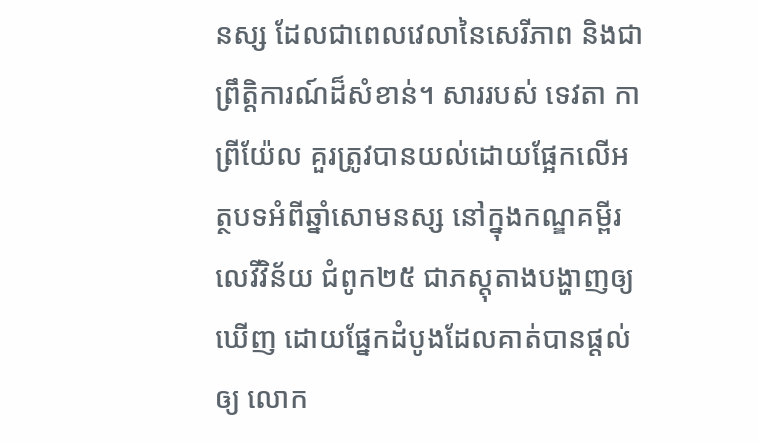នស្ស ដែលជាពេលវេលានៃសេរីភាព និងជាព្រឹត្តិការណ៍ដ៏សំខាន់។ សាររបស់ ទេវតា កាព្រីយ៉ែល គួរត្រូវបានយល់ដោយផ្អែកលើអត្ថបទអំពីឆ្នាំសោមនស្ស នៅក្នុងកណ្ឌគម្ពីរលេវីវិន័យ ជំពូក២៥ ជាភស្តុតាងបង្ហាញឲ្យឃើញ ដោយផ្នែកដំបូងដែលគាត់បានផ្តល់ឲ្យ លោក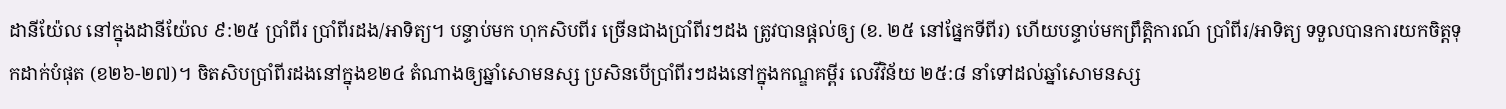ដានីយ៉ែល នៅក្នុងដានីយ៉ែល ៩:២៥ ប្រាំពីរ ប្រាំពីរដង/អាទិត្យ។ បន្ទាប់មក ហុកសិបពីរ ច្រើនជាងប្រាំពីរៗដង ត្រូវបានផ្តល់ឲ្យ (ខ. ២៥ នៅផ្នែកទីពីរ) ហើយបន្ទាប់មកព្រឹត្តិការណ៍ ប្រាំពីរ/អាទិត្យ ទទួលបានការយកចិត្តទុកដាក់បំផុត (ខ២៦-២៧)។ ចិតសិបប្រាំពីរដងនៅក្នុងខ២៤ តំណាងឲ្យឆ្នាំសោមនស្ស ប្រសិនបើប្រាំពីរៗដងនៅក្នុងកណ្ឌគម្ពីរ លេវីវិន័យ ២៥:៨ នាំទៅដល់ឆ្នាំសោមនស្ស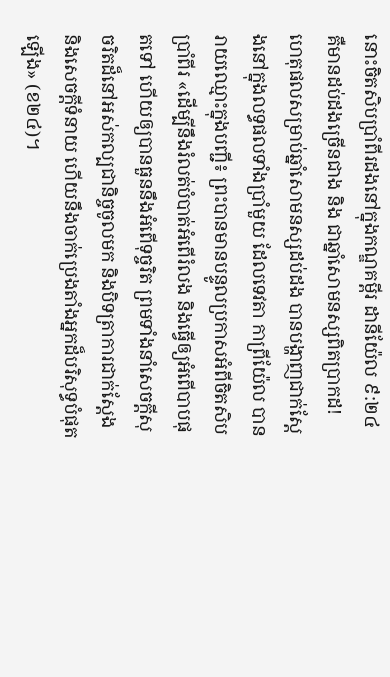នោះចិតសិបប្រាំពីរដងនៅក្នុងកណ្ឌគម្ពីរ ដានីយ៉ែល ៩:២៤ គឺមានដប់ដងច្រើនជាង និង ជាឆ្នាំសោមនស្សពិតប្រាកដ!
ហេតុផលសម្រាប់ឆ្នាំសោមនស្សដប់ដង បានបង្ហាញជាក់ស្តែងនៅក្នុងលទ្ធផលទាំងប្រាំមួយ ដែលទេវតា កាព្រីយ៉ែល បានរាយឈ្មោះក្នុងបញ្ជី៖ ព្រះបានមានបន្ទូលប្រកាសអំពីចិតសិបប្រាំពីរ «ដើម្បីនឹងរំលត់បំបាត់អំពើរំលង និងធ្វើឲ្យអំពើបាបផុតទៅ ហើយឲ្យបានធួននឹងអំពើទុច្ចរិត ព្រមទាំងនាំសេចក្តីសុចរិតដ៏នៅអស់កល្បជានិច្ចចូលមក និងបិទត្រាការជាក់ស្ដែង និងសេចក្តីទំនាយ ហើយនឹងចាក់ប្រេងតាំងអ្នកដ៏បរិសុទ្ធបំផុតឡើង» (ខ២៤)។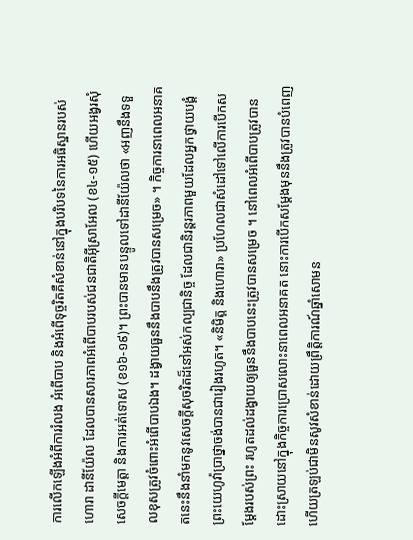ការលើកឡើងអំពីការរំលង អំពើបាប និងអំពើទុច្ចរិតគឺសំខាន់នៅក្នុងបរិបទនៃការអធិស្ឋានរបស់ហោរា ដានីយ៉ែល ដែលបានសារភាពអំពើបាបរបស់ជនជាតិអ៊ីស្រាអែល (ខ៤-១៥) ហើយអង្វរសុំសេចក្ដីមេត្តា និងការអត់ទោស (ខ១៦-១៩)។ ព្រះបានមានបន្ទូលទៅដានីយ៉ែលថា «អញនឹងទទួលខុសត្រូវចំពោះអំពើបាបឯង។ ដង្វាយធួននឹងបាបនឹងត្រូវបានសម្រេច» ។ កិច្ចការនាពេលអនាគតនេះនឹងនាំមកនូវសេចក្ដីសុចរិតដ៏នៅអស់កល្បជានិច្ច ដែលជានិរន្តរភាពមួយដែលអ្នកថ្វាយបង្គំព្រះយេហូវ៉ាប្រាថ្នាចង់បានជារៀងរហូត។ «និមិត្ត និងហោរា» ប្រហែលជាសំដៅទៅលើការបើកសម្ដែងរបស់ព្រះ រហូតដល់ដង្វាយឲ្យធួននឹងបាបនេះត្រូវបានសម្រេច ។ នៅពេលអំពើបាបត្រូវបានដោះស្រាយនៅក្នុងកិច្ចការប្រោសលោះនាពេលអនាគត នោះការបើកសម្ដែងមុននឹងត្រូវបានបំពេញ ហើយត្រឡប់ជាមិនសូវសំខាន់ដោយព្រឹត្តិការណ៍ឆ្នាំសោមន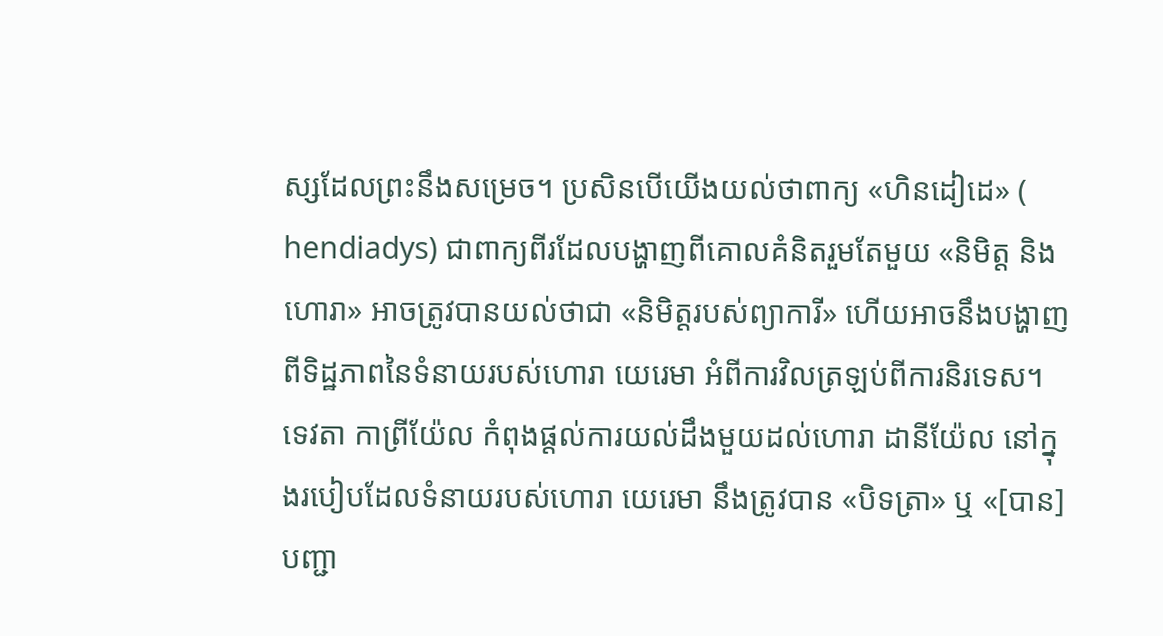ស្សដែលព្រះនឹងសម្រេច។ ប្រសិនបើយើងយល់ថាពាក្យ «ហិនដៀដេ» ( hendiadys) ជាពាក្យពីរដែលបង្ហាញពីគោលគំនិតរួមតែមួយ «និមិត្ត និងហោរា» អាចត្រូវបានយល់ថាជា «និមិត្តរបស់ព្យាការី» ហើយអាចនឹងបង្ហាញពីទិដ្ឋភាពនៃទំនាយរបស់ហោរា យេរេមា អំពីការវិលត្រឡប់ពីការនិរទេស។ ទេវតា កាព្រីយ៉ែល កំពុងផ្តល់ការយល់ដឹងមួយដល់ហោរា ដានីយ៉ែល នៅក្នុងរបៀបដែលទំនាយរបស់ហោរា យេរេមា នឹងត្រូវបាន «បិទត្រា» ឬ «[បាន] បញ្ជា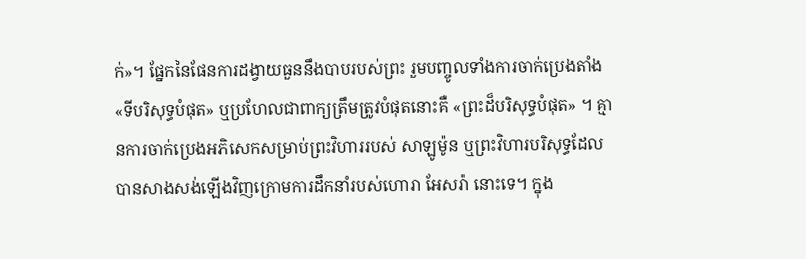ក់»។ ផ្នែកនៃផែនការដង្វាយធួននឹងបាបរបស់ព្រះ រួមបញ្ចូលទាំងការចាក់ប្រេងតាំង «ទីបរិសុទ្ធបំផុត» ឬប្រហែលជាពាក្យត្រឹមត្រូវបំផុតនោះគឺ «ព្រះដ៏បរិសុទ្ធបំផុត» ។ គ្មានការចាក់ប្រេងអភិសេកសម្រាប់ព្រះវិហាររបស់ សាឡូម៉ូន ឬព្រះវិហារបរិសុទ្ធដែលបានសាងសង់ឡើងវិញក្រោមការដឹកនាំរបស់ហោរា អែសរ៉ា នោះទេ។ ក្នុង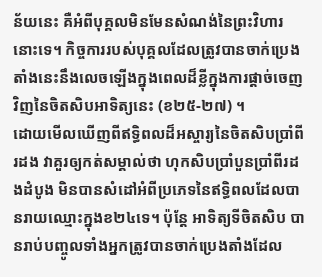ន័យនេះ គឺអំពីបុគ្គលមិនមែនសំណង់នៃព្រះវិហារនោះទេ។ កិច្ចការរបស់បុគ្គលដែលត្រូវបានចាក់ប្រេងតាំងនេះនឹងលេចឡើងក្នុងពេលដ៏ខ្លីក្នុងការផ្តាច់ចេញវិញនៃចិតសិបអាទិត្យនេះ (ខ២៥-២៧) ។
ដោយមើលឃើញពីឥទ្ធិពលដ៏អស្ចារ្យនៃចិតសិបប្រាំពីរដង វាគួរឲ្យកត់សម្គាល់ថា ហុកសិបប្រាំបួនប្រាំពីរដងដំបូង មិនបានសំដៅអំពីប្រភេទនៃឥទ្ធិពលដែលបានរាយឈ្មោះក្នុងខ២៤ទេ។ ប៉ុន្តែ អាទិត្យទីចិតសិប បានរាប់បញ្ចូលទាំងអ្នកត្រូវបានចាក់ប្រេងតាំងដែល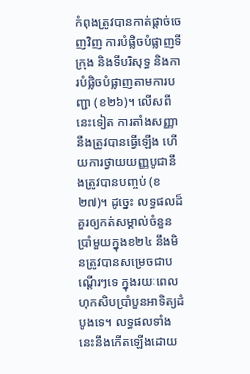កំពុងត្រូវបានកាត់ផ្តាច់ចេញវិញ ការបំផ្លិចបំផ្លាញទីក្រុង និងទីបរិសុទ្ធ និងការបំផ្លិចបំផ្លាញតាមការបញ្ជា (ខ២៦)។ លើសពីនេះទៀត ការតាំងសញ្ញានឹងត្រូវបានធ្វើឡើង ហើយការថ្វាយយញ្ញបូជានឹងត្រូវបានបញ្ចប់ (ខ២៧)។ ដូច្នេះ លទ្ធផលដ៏គួរឲ្យកត់សម្គាល់ចំនួនប្រាំមួយក្នុងខ២៤ នឹងមិនត្រូវបានសម្រេចជាបណ្ដើរៗទេ ក្នុងរយៈពេលហុកសិបប្រាំបួនអាទិត្យដំបូងទេ។ លទ្ធផលទាំងនេះនឹងកើតឡើងដោយ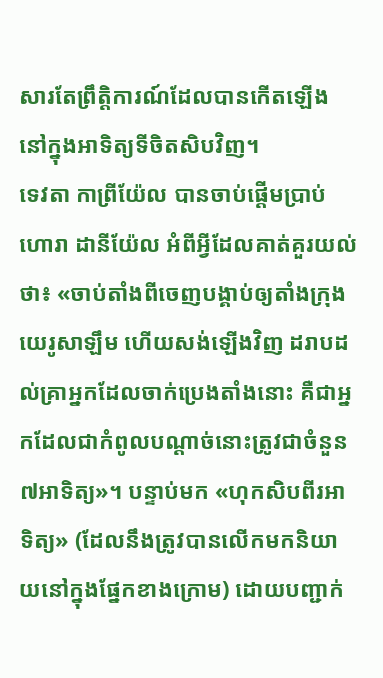សារតែព្រឹត្តិការណ៍ដែលបានកើតឡើងនៅក្នុងអាទិត្យទីចិតសិបវិញ។
ទេវតា កាព្រីយ៉ែល បានចាប់ផ្ដើមប្រាប់ហោរា ដានីយ៉ែល អំពីអ្វីដែលគាត់គួរយល់ថា៖ «ចាប់តាំងពីចេញបង្គាប់ឲ្យតាំងក្រុងយេរូសាឡឹម ហើយសង់ឡើងវិញ ដរាបដល់គ្រាអ្នកដែលចាក់ប្រេងតាំងនោះ គឺជាអ្នកដែលជាកំពូលបណ្ដាច់នោះត្រូវជាចំនួន៧អាទិត្យ»។ បន្ទាប់មក «ហុកសិបពីរអាទិត្យ» (ដែលនឹងត្រូវបានលើកមកនិយាយនៅក្នុងផ្នែកខាងក្រោម) ដោយបញ្ជាក់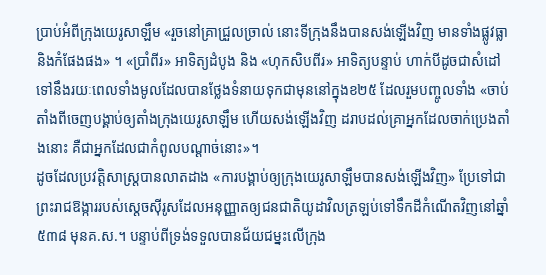ប្រាប់អំពីក្រុងយេរូសាឡឹម «រួចនៅគ្រាជ្រួលច្រាល់ នោះទីក្រុងនឹងបានសង់ឡើងវិញ មានទាំងផ្លូវធ្លា និងកំផែងផង» ។ «ប្រាំពីរ» អាទិត្យដំបូង និង «ហុកសិបពីរ» អាទិត្យបន្ទាប់ ហាក់បីដូចជាសំដៅទៅនឹងរយៈពេលទាំងមូលដែលបានថ្លែងទំនាយទុកជាមុននៅក្នុងខ២៥ ដែលរួមបញ្ចូលទាំង «ចាប់តាំងពីចេញបង្គាប់ឲ្យតាំងក្រុងយេរូសាឡឹម ហើយសង់ឡើងវិញ ដរាបដល់គ្រាអ្នកដែលចាក់ប្រេងតាំងនោះ គឺជាអ្នកដែលជាកំពូលបណ្ដាច់នោះ»។
ដូចដែលប្រវត្តិសាស្ត្របានលាតដាង «ការបង្គាប់ឲ្យក្រុងយេរូសាឡឹមបានសង់ឡើងវិញ» ប្រែទៅជាព្រះរាជឱង្ការរបស់ស្ដេចស៊ីរូសដែលអនុញ្ញាតឲ្យជនជាតិយូដាវិលត្រឡប់ទៅទឹកដីកំណើតវិញនៅឆ្នាំ៥៣៨ មុនគ.ស.។ បន្ទាប់ពីទ្រង់ទទួលបានជ័យជម្នះលើក្រុង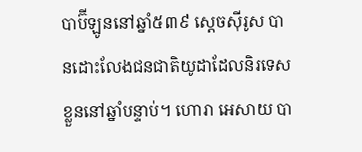បាប៊ីឡូននៅឆ្នាំ៥៣៩ ស្ដេចស៊ីរូស បានដោះលែងជនជាតិយូដាដែលនិរទេសខ្លួននៅឆ្នាំបន្ទាប់។ ហោរា អេសាយ បា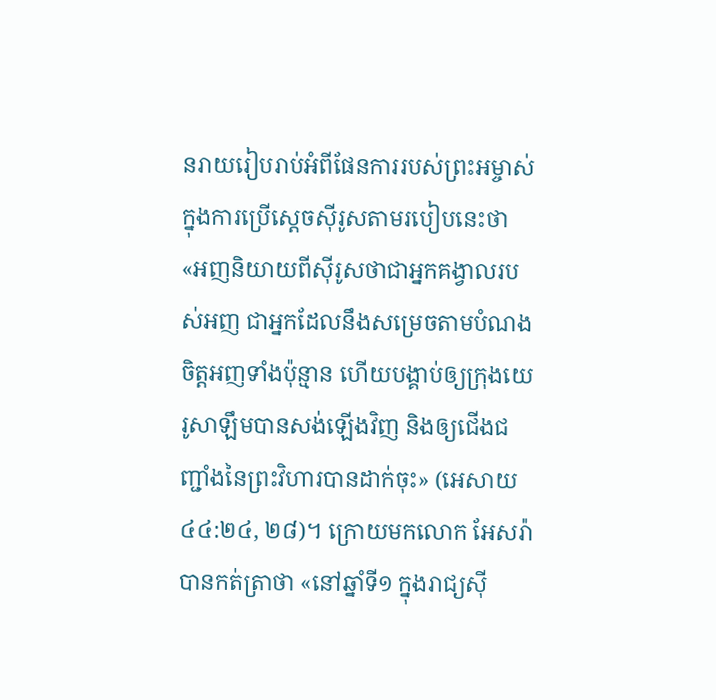នរាយរៀបរាប់អំពីផែនការរបស់ព្រះអម្ចាស់ក្នុងការប្រើស្ដេចស៊ីរូសតាមរបៀបនេះថា «អញនិយាយពីស៊ីរូសថាជាអ្នកគង្វាលរបស់អញ ជាអ្នកដែលនឹងសម្រេចតាមបំណងចិត្តអញទាំងប៉ុន្មាន ហើយបង្គាប់ឲ្យក្រុងយេរូសាឡឹមបានសង់ឡើងវិញ និងឲ្យជើងជញ្ជាំងនៃព្រះវិហារបានដាក់ចុះ» (អេសាយ ៤៤:២៤, ២៨)។ ក្រោយមកលោក អែសរ៉ា បានកត់ត្រាថា «នៅឆ្នាំទី១ ក្នុងរាជ្យស៊ី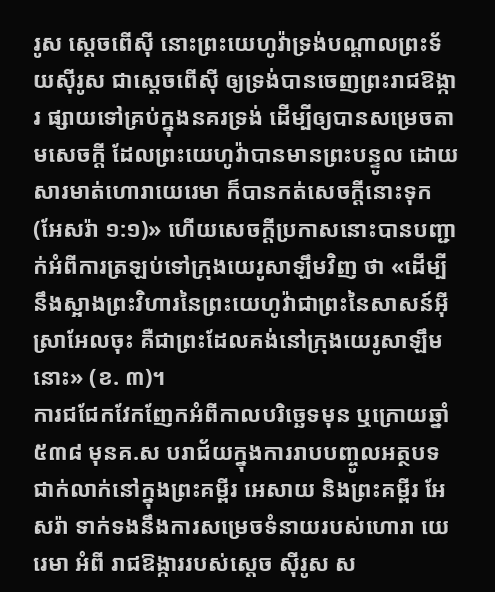រូស ស្ដេចពើស៊ី នោះព្រះយេហូវ៉ាទ្រង់បណ្ដាលព្រះទ័យស៊ីរូស ជាស្ដេចពើស៊ី ឲ្យទ្រង់បានចេញព្រះរាជឱង្ការ ផ្សាយទៅគ្រប់ក្នុងនគរទ្រង់ ដើម្បីឲ្យបានសម្រេចតាមសេចក្តី ដែលព្រះយេហូវ៉ាបានមានព្រះបន្ទូល ដោយសារមាត់ហោរាយេរេមា ក៏បានកត់សេចក្តីនោះទុក (អែសរ៉ា ១:១)» ហើយសេចក្តីប្រកាសនោះបានបញ្ជាក់អំពីការត្រឡប់ទៅក្រុងយេរូសាឡឹមវិញ ថា «ដើម្បីនឹងស្អាងព្រះវិហារនៃព្រះយេហូវ៉ាជាព្រះនៃសាសន៍អ៊ីស្រាអែលចុះ គឺជាព្រះដែលគង់នៅក្រុងយេរូសាឡឹមនោះ» (ខ. ៣)។
ការជជែកវែកញែកអំពីកាលបរិច្ឆេទមុន ឬក្រោយឆ្នាំ៥៣៨ មុនគ.ស បរាជ័យក្នុងការរាបបញ្ចូលអត្ថបទជាក់លាក់នៅក្នុងព្រះគម្ពីរ អេសាយ និងព្រះគម្ពីរ អែសរ៉ា ទាក់ទងនឹងការសម្រេចទំនាយរបស់ហោរា យេរេមា អំពី រាជឱង្ការរបស់ស្ដេច ស៊ីរូស ស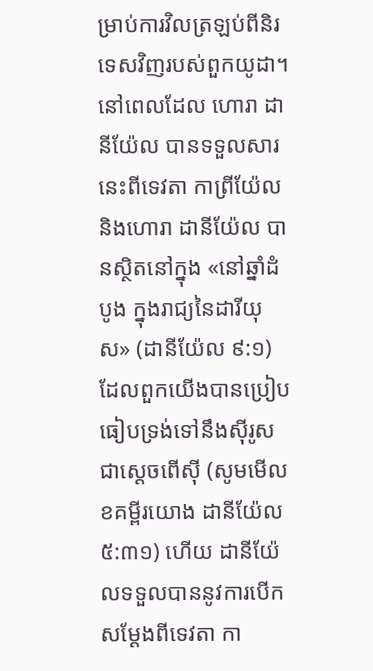ម្រាប់ការវិលត្រឡប់ពីនិរទេសវិញរបស់ពួកយូដា។ នៅពេលដែល ហោរា ដានីយ៉ែល បានទទួលសារនេះពីទេវតា កាព្រីយ៉ែល និងហោរា ដានីយ៉ែល បានស្ថិតនៅក្នុង «នៅឆ្នាំដំបូង ក្នុងរាជ្យនៃដារីយុស» (ដានីយ៉ែល ៩:១) ដែលពួកយើងបានប្រៀបធៀបទ្រង់ទៅនឹងស៊ីរូស ជាស្តេចពើស៊ី (សូមមើលខគម្ពីរយោង ដានីយ៉ែល ៥:៣១) ហើយ ដានីយ៉ែលទទួលបាននូវការបើកសម្ដែងពីទេវតា កា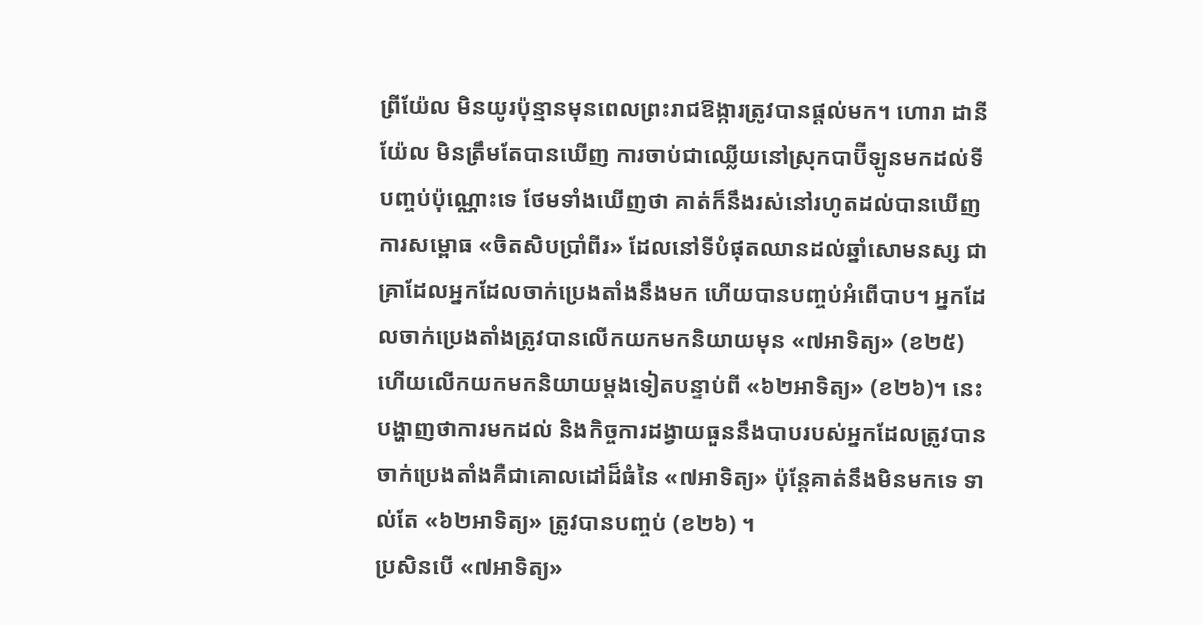ព្រីយ៉ែល មិនយូរប៉ុន្មានមុនពេលព្រះរាជឱង្ការត្រូវបានផ្តល់មក។ ហោរា ដានីយ៉ែល មិនត្រឹមតែបានឃើញ ការចាប់ជាឈ្លើយនៅស្រុកបាប៊ីឡូនមកដល់ទីបញ្ចប់ប៉ុណ្ណោះទេ ថែមទាំងឃើញថា គាត់ក៏នឹងរស់នៅរហូតដល់បានឃើញ ការសម្ពោធ «ចិតសិបប្រាំពីរ» ដែលនៅទីបំផុតឈានដល់ឆ្នាំសោមនស្ស ជាគ្រាដែលអ្នកដែលចាក់ប្រេងតាំងនឹងមក ហើយបានបញ្ចប់អំពើបាប។ អ្នកដែលចាក់ប្រេងតាំងត្រូវបានលើកយកមកនិយាយមុន «៧អាទិត្យ» (ខ២៥) ហើយលើកយកមកនិយាយម្តងទៀតបន្ទាប់ពី «៦២អាទិត្យ» (ខ២៦)។ នេះបង្ហាញថាការមកដល់ និងកិច្ចការដង្វាយធួននឹងបាបរបស់អ្នកដែលត្រូវបានចាក់ប្រេងតាំងគឺជាគោលដៅដ៏ធំនៃ «៧អាទិត្យ» ប៉ុន្តែគាត់នឹងមិនមកទេ ទាល់តែ «៦២អាទិត្យ» ត្រូវបានបញ្ចប់ (ខ២៦) ។
ប្រសិនបើ «៧អាទិត្យ»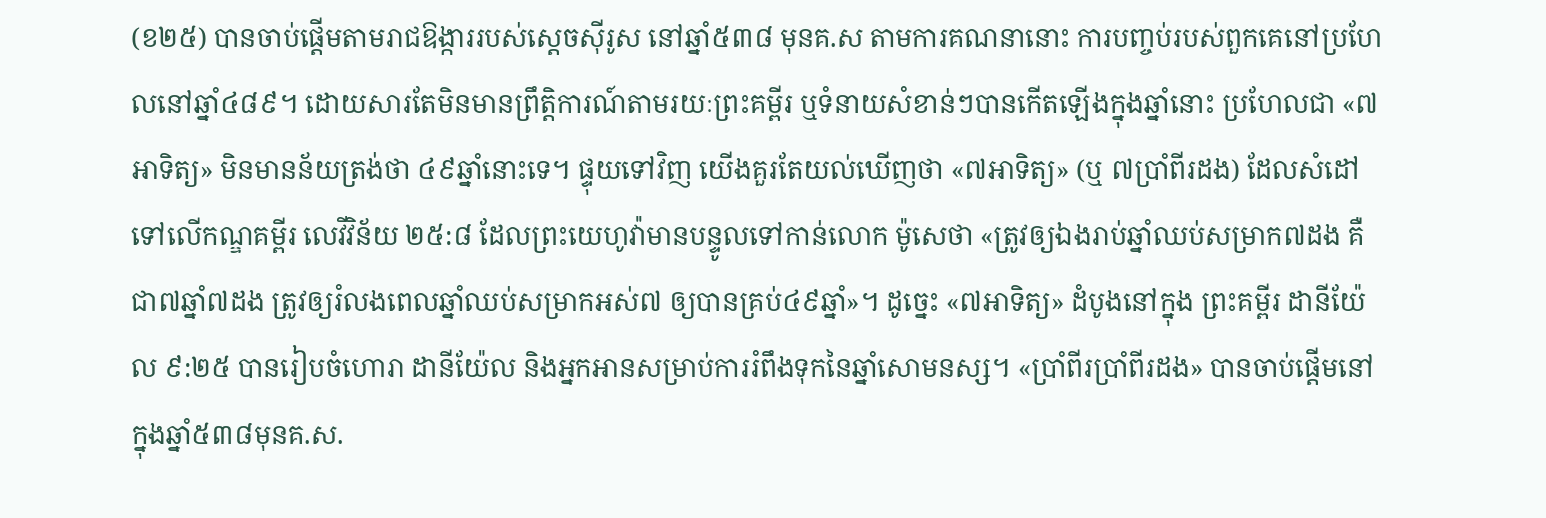(ខ២៥) បានចាប់ផ្តើមតាមរាជឱង្ការរបស់ស្ដេចស៊ីរូស នៅឆ្នាំ៥៣៨ មុនគ.ស តាមការគណនានោះ ការបញ្ចប់របស់ពួកគេនៅប្រហែលនៅឆ្នាំ៤៨៩។ ដោយសារតែមិនមានព្រឹត្តិការណ៍តាមរយៈព្រះគម្ពីរ ឬទំនាយសំខាន់ៗបានកើតឡើងក្នុងឆ្នាំនោះ ប្រហែលជា «៧អាទិត្យ» មិនមានន័យត្រង់ថា ៤៩ឆ្នាំនោះទេ។ ផ្ទុយទៅវិញ យើងគួរតែយល់ឃើញថា «៧អាទិត្យ» (ឬ ៧ប្រាំពីរដង) ដែលសំដៅទៅលើកណ្ឌគម្ពីរ លេវីវិន័យ ២៥:៨ ដែលព្រះយេហូវ៉ាមានបន្ទូលទៅកាន់លោក ម៉ូសេថា «ត្រូវឲ្យឯងរាប់ឆ្នាំឈប់សម្រាក៧ដង គឺជា៧ឆ្នាំ៧ដង ត្រូវឲ្យរំលងពេលឆ្នាំឈប់សម្រាកអស់៧ ឲ្យបានគ្រប់៤៩ឆ្នាំ»។ ដូច្នេះ «៧អាទិត្យ» ដំបូងនៅក្នុង ព្រះគម្ពីរ ដានីយ៉ែល ៩:២៥ បានរៀបចំហោរា ដានីយ៉ែល និងអ្នកអានសម្រាប់ការរំពឹងទុកនៃឆ្នាំសោមនស្ស។ «ប្រាំពីរប្រាំពីរដង» បានចាប់ផ្ដើមនៅក្នុងឆ្នាំ៥៣៨មុនគ.ស.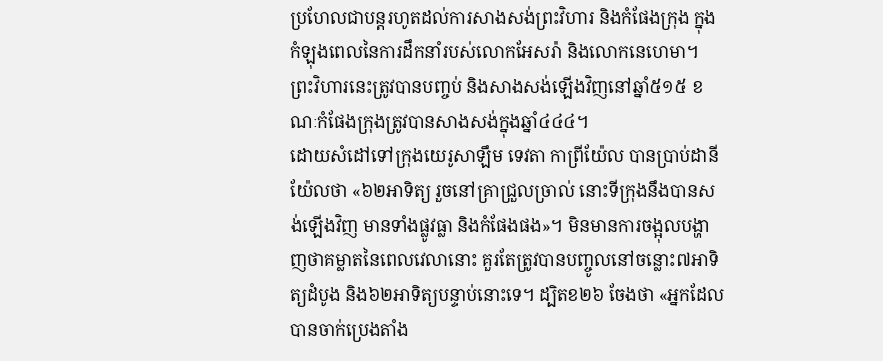ប្រហែលជាបន្តរហូតដល់ការសាងសង់ព្រះវិហារ និងកំផែងក្រុង ក្នុងកំឡុងពេលនៃការដឹកនាំរបស់លោកអែសរ៉ា និងលោកនេហេមា។ ព្រះវិហារនេះត្រូវបានបញ្ចប់ និងសាងសង់ឡើងវិញនៅឆ្នាំ៥១៥ ខណៈកំផែងក្រុងត្រូវបានសាងសង់ក្នុងឆ្នាំ៤៤៤។
ដោយសំដៅទៅក្រុងយេរូសាឡឹម ទេវតា កាព្រីយ៉ែល បានប្រាប់ដានីយ៉ែលថា «៦២អាទិត្យ រួចនៅគ្រាជ្រួលច្រាល់ នោះទីក្រុងនឹងបានសង់ឡើងវិញ មានទាំងផ្លូវធ្លា និងកំផែងផង»។ មិនមានការចង្អុលបង្ហាញថាគម្លាតនៃពេលវេលានោះ គួរតែត្រូវបានបញ្ចូលនៅចន្លោះ៧អាទិត្យដំបូង និង៦២អាទិត្យបន្ទាប់នោះទេ។ ដ្បិតខ២៦ ចែងថា «អ្នកដែលបានចាក់ប្រេងតាំង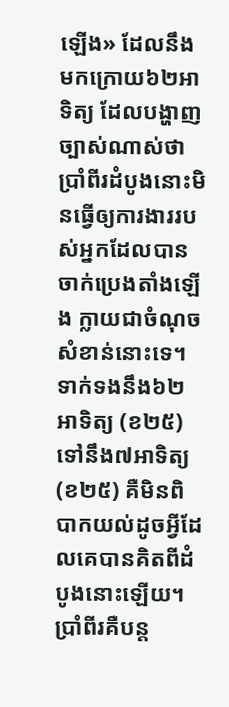ឡើង» ដែលនឹងមកក្រោយ៦២អាទិត្យ ដែលបង្ហាញច្បាស់ណាស់ថាប្រាំពីរដំបូងនោះមិនធ្វើឲ្យការងាររបស់អ្នកដែលបានចាក់ប្រេងតាំងឡើង ក្លាយជាចំណុចសំខាន់នោះទេ។
ទាក់ទងនឹង៦២អាទិត្យ (ខ២៥) ទៅនឹង៧អាទិត្យ (ខ២៥) គឺមិនពិបាកយល់ដូចអ្វីដែលគេបានគិតពីដំបូងនោះឡើយ។ ប្រាំពីរគឺបន្ត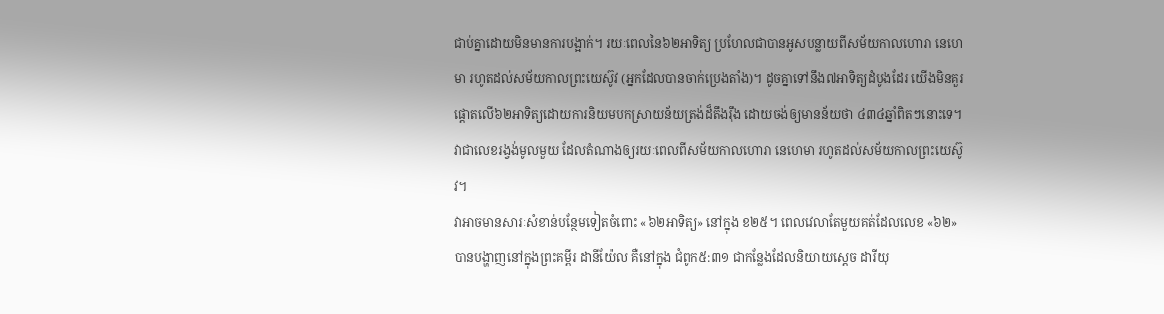ជាប់គ្នាដោយមិនមានការបង្អាក់។ រយៈពេលនៃ៦២អាទិត្យ ប្រហែលជាបានអូសបន្លាយពីសម័យកាលហោរា នេហេមា រហូតដល់សម័យកាលព្រះយេស៊ូវ (អ្នកដែលបានចាក់ប្រេងតាំង)។ ដូចគ្នាទៅនឹង៧អាទិត្យដំបូងដែរ យើងមិនគួរផ្ដោតលើ៦២អាទិត្យដោយការនិយមបកស្រាយន័យត្រង់ដ៏តឹងរ៉ឹង ដោយចង់ឲ្យមានន័យថា ៤៣៤ឆ្នាំពិតៗនោះទេ។ វាជាលេខរង្វង់មូលមួយ ដែលតំណាងឲ្យរយៈពេលពីសម័យកាលហោរា នេហេមា រហូតដល់សម័យកាលព្រះយេស៊ូវ។
វាអាចមានសារៈសំខាន់បន្ថែមទៀតចំពោះ «៦២អាទិត្យ» នៅក្នុង ខ២៥។ ពេលវេលាតែមួយគត់ដែលលេខ «៦២» បានបង្ហាញនៅក្នុងព្រះគម្ពីរ ដានីយ៉ែល គឺនៅក្នុង ជំពូក៥:៣១ ជាកន្លែងដែលនិយាយស្ដេច ដារីយុ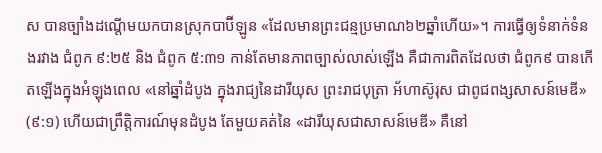ស បានច្បាំងដណ្ដើមយកបានស្រុកបាប៊ីឡូន «ដែលមានព្រះជន្មប្រមាណ៦២ឆ្នាំហើយ»។ ការធ្វើឲ្យទំនាក់ទំនងរវាង ជំពូក ៩:២៥ និង ជំពូក ៥:៣១ កាន់តែមានភាពច្បាស់លាស់ឡើង គឺជាការពិតដែលថា ជំពូក៩ បានកើតឡើងក្នុងអំឡុងពេល «នៅឆ្នាំដំបូង ក្នុងរាជ្យនៃដារីយុស ព្រះរាជបុត្រា អ័ហាស៊ូរុស ជាពូជពង្សសាសន៍មេឌី» (៩:១) ហើយជាព្រឹត្តិការណ៍មុនដំបូង តែមួយគត់នៃ «ដារីយុសជាសាសន៍មេឌី» គឺនៅ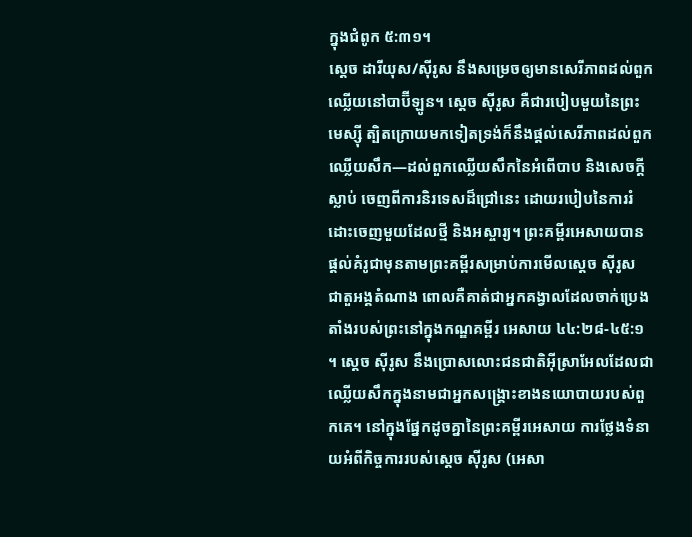ក្នុងជំពូក ៥:៣១។
ស្ដេច ដារីយុស/ស៊ីរូស នឹងសម្រេចឲ្យមានសេរីភាពដល់ពួកឈ្លើយនៅបាប៊ីឡូន។ ស្ដេច ស៊ីរូស គឺជារបៀបមួយនៃព្រះមេស្ស៊ី ត្បិតក្រោយមកទៀតទ្រង់ក៏នឹងផ្តល់សេរីភាពដល់ពួកឈ្លើយសឹក—ដល់ពួកឈ្លើយសឹកនៃអំពើបាប និងសេចក្តីស្លាប់ ចេញពីការនិរទេសដ៏ជ្រៅនេះ ដោយរបៀបនៃការរំដោះចេញមួយដែលថ្មី និងអស្ចារ្យ។ ព្រះគម្ពីរអេសាយបានផ្តល់គំរូជាមុនតាមព្រះគម្ពីរសម្រាប់ការមើលស្ដេច ស៊ីរូស ជាតួអង្គតំណាង ពោលគឺគាត់ជាអ្នកគង្វាលដែលចាក់ប្រេងតាំងរបស់ព្រះនៅក្នុងកណ្ឌគម្ពីរ អេសាយ ៤៤:២៨-៤៥:១ ។ ស្ដេច ស៊ីរូស នឹងប្រោសលោះជនជាតិអ៊ីស្រាអែលដែលជាឈ្លើយសឹកក្នុងនាមជាអ្នកសង្គ្រោះខាងនយោបាយរបស់ពួកគេ។ នៅក្នុងផ្នែកដូចគ្នានៃព្រះគម្ពីរអេសាយ ការថ្លែងទំនាយអំពីកិច្ចការរបស់ស្ដេច ស៊ីរូស (អេសា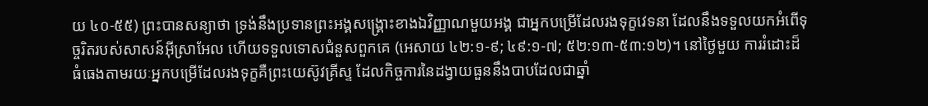យ ៤០-៥៥) ព្រះបានសន្យាថា ទ្រង់នឹងប្រទានព្រះអង្គសង្គ្រោះខាងឯវិញ្ញាណមួយអង្គ ជាអ្នកបម្រើដែលរងទុក្ខវេទនា ដែលនឹងទទួលយកអំពើទុច្ចរិតរបស់សាសន៍អ៊ីស្រាអែល ហើយទទួលទោសជំនួសពួកគេ (អេសាយ ៤២:១-៩; ៤៩:១-៧; ៥២:១៣-៥៣:១២)។ នៅថ្ងៃមួយ ការរំដោះដ៏ធំធេងតាមរយៈអ្នកបម្រើដែលរងទុក្ខគឺព្រះយេស៊ូវគ្រីស្ទ ដែលកិច្ចការនៃដង្វាយធួននឹងបាបដែលជាឆ្នាំ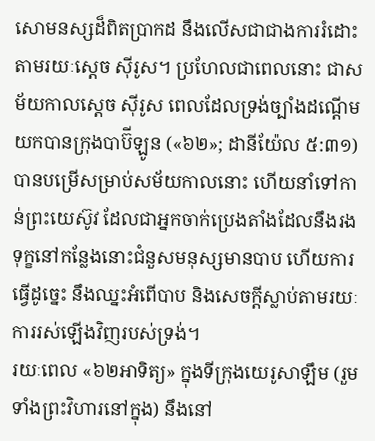សោមនស្សដ៏ពិតប្រាកដ នឹងលើសជាជាងការរំដោះតាមរយៈស្ដេច ស៊ីរូស។ ប្រហែលជាពេលនោះ ជាសម័យកាលស្ដេច ស៊ីរូស ពេលដែលទ្រង់ច្បាំងដណ្ដើមយកបានក្រុងបាប៊ីឡូន («៦២»; ដានីយ៉ែល ៥:៣១) បានបម្រើសម្រាប់សម័យកាលនោះ ហើយនាំទៅកាន់ព្រះយេស៊ូវ ដែលជាអ្នកចាក់ប្រេងតាំងដែលនឹងរងទុក្ខនៅកន្លែងនោះជំនួសមនុស្សមានបាប ហើយការធ្វើដូច្នេះ នឹងឈ្នះអំពើបាប និងសេចក្តីស្លាប់តាមរយៈការរស់ឡើងវិញរបស់ទ្រង់។
រយៈពេល «៦២អាទិត្យ» ក្នុងទីក្រុងយេរូសាឡឹម (រួមទាំងព្រះវិហារនៅក្នុង) នឹងនៅ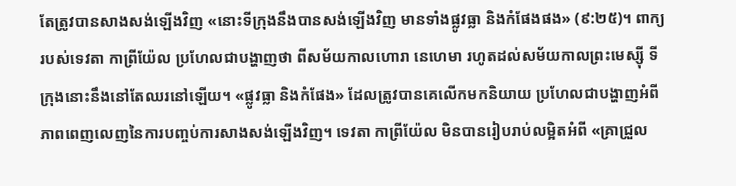តែត្រូវបានសាងសង់ឡើងវិញ «នោះទីក្រុងនឹងបានសង់ឡើងវិញ មានទាំងផ្លូវធ្លា និងកំផែងផង» (៩:២៥)។ ពាក្យរបស់ទេវតា កាព្រីយ៉ែល ប្រហែលជាបង្ហាញថា ពីសម័យកាលហោរា នេហេមា រហូតដល់សម័យកាលព្រះមេស្ស៊ី ទីក្រុងនោះនឹងនៅតែឈរនៅឡើយ។ «ផ្លូវធ្លា និងកំផែង» ដែលត្រូវបានគេលើកមកនិយាយ ប្រហែលជាបង្ហាញអំពីភាពពេញលេញនៃការបញ្ចប់ការសាងសង់ឡើងវិញ។ ទេវតា កាព្រីយ៉ែល មិនបានរៀបរាប់លម្អិតអំពី «គ្រាជ្រួល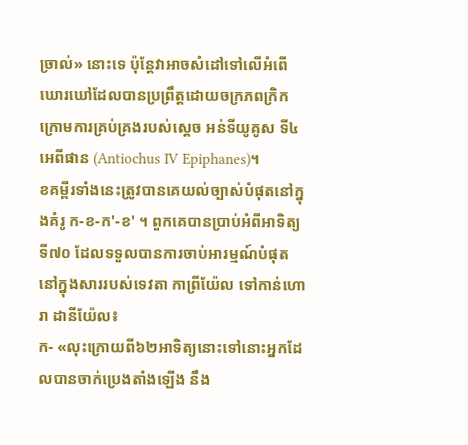ច្រាល់» នោះទេ ប៉ុន្តែវាអាចសំដៅទៅលើអំពើឃោរឃៅដែលបានប្រព្រឹត្តដោយចក្រភពក្រិកក្រោមការគ្រប់គ្រងរបស់ស្ដេច អន់ទីយូគូស ទី៤ អេពីផាន (Antiochus IV Epiphanes)។
ខគម្ពីរទាំងនេះត្រូវបានគេយល់ច្បាស់បំផុតនៅក្នុងគំរូ ក-ខ-ក'-ខ' ។ ពួកគេបានប្រាប់អំពីអាទិត្យទី៧០ ដែលទទួលបានការចាប់អារម្មណ៍បំផុតនៅក្នុងសាររបស់ទេវតា កាព្រីយ៉ែល ទៅកាន់ហោរា ដានីយ៉ែល៖
ក- «លុះក្រោយពី៦២អាទិត្យនោះទៅនោះអ្នកដែលបានចាក់ប្រេងតាំងឡើង នឹង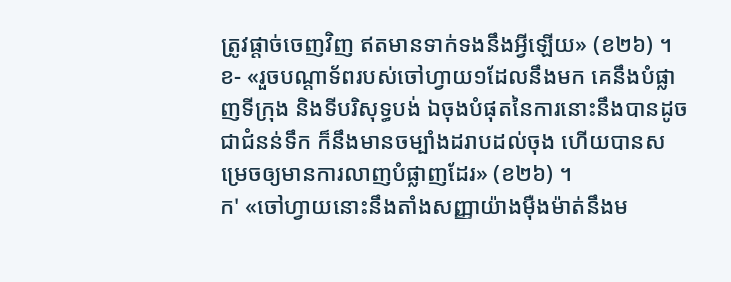ត្រូវផ្តាច់ចេញវិញ ឥតមានទាក់ទងនឹងអ្វីឡើយ» (ខ២៦) ។
ខ- «រួចបណ្ដាទ័ពរបស់ចៅហ្វាយ១ដែលនឹងមក គេនឹងបំផ្លាញទីក្រុង និងទីបរិសុទ្ធបង់ ឯចុងបំផុតនៃការនោះនឹងបានដូចជាជំនន់ទឹក ក៏នឹងមានចម្បាំងដរាបដល់ចុង ហើយបានសម្រេចឲ្យមានការលាញបំផ្លាញដែរ» (ខ២៦) ។
ក' «ចៅហ្វាយនោះនឹងតាំងសញ្ញាយ៉ាងម៉ឺងម៉ាត់នឹងម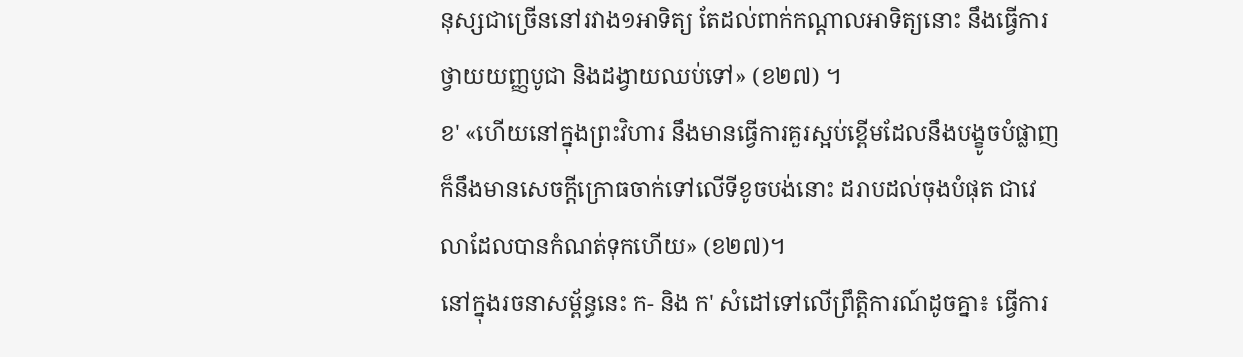នុស្សជាច្រើននៅរវាង១អាទិត្យ តែដល់ពាក់កណ្ដាលអាទិត្យនោះ នឹងធ្វើការថ្វាយយញ្ញបូជា និងដង្វាយឈប់ទៅ» (ខ២៧) ។
ខ' «ហើយនៅក្នុងព្រះវិហារ នឹងមានធ្វើការគួរស្អប់ខ្ពើមដែលនឹងបង្ខូចបំផ្លាញ ក៏នឹងមានសេចក្តីក្រោធចាក់ទៅលើទីខូចបង់នោះ ដរាបដល់ចុងបំផុត ជាវេលាដែលបានកំណត់ទុកហើយ» (ខ២៧)។
នៅក្នុងរចនាសម្ព័ន្ធនេះ ក- និង ក' សំដៅទៅលើព្រឹត្តិការណ៍ដូចគ្នា៖ ធ្វើការ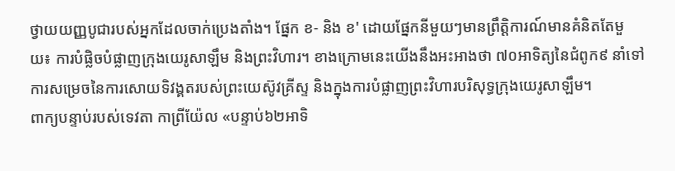ថ្វាយយញ្ញបូជារបស់អ្នកដែលចាក់ប្រេងតាំង។ ផ្នែក ខ- និង ខ' ដោយផ្នែកនីមួយៗមានព្រឹត្តិការណ៍មានគំនិតតែមួយ៖ ការបំផ្លិចបំផ្លាញក្រុងយេរូសាឡឹម និងព្រះវិហារ។ ខាងក្រោមនេះយើងនឹងអះអាងថា ៧០អាទិត្យនៃជំពូក៩ នាំទៅការសម្រេចនៃការសោយទិវង្គតរបស់ព្រះយេស៊ូវគ្រីស្ទ និងក្នុងការបំផ្លាញព្រះវិហារបរិសុទ្ធក្រុងយេរូសាឡឹម។
ពាក្យបន្ទាប់របស់ទេវតា កាព្រីយ៉ែល «បន្ទាប់៦២អាទិ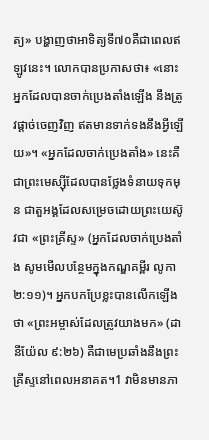ត្យ» បង្ហាញថាអាទិត្យទី៧០គឺជាពេលឥឡូវនេះ។ លោកបានប្រកាសថា៖ «នោះអ្នកដែលបានចាក់ប្រេងតាំងឡើង នឹងត្រូវផ្តាច់ចេញវិញ ឥតមានទាក់ទងនឹងអ្វីឡើយ»។ «អ្នកដែលចាក់ប្រេងតាំង» នេះគឺជាព្រះមេស្ស៊ីដែលបានថ្លែងទំនាយទុកមុន ជាតួអង្គដែលសម្រេចដោយព្រះយេស៊ូវជា «ព្រះគ្រីស្ទ» (អ្នកដែលចាក់ប្រេងតាំង សូមមើលបន្ថែមក្នុងកណ្ឌគម្ពីរ លូកា ២:១១)។ អ្នកបកប្រែខ្លះបានលើកឡើងថា «ព្រះអម្ចាស់ដែលត្រូវយាងមក» (ដានីយ៉ែល ៩:២៦) គឺជាមេប្រឆាំងនឹងព្រះគ្រីស្ទនៅពេលអនាគត។1 វាមិនមានភា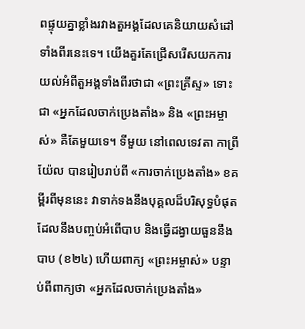ពផ្ទុយគ្នាខ្លាំងរវាងតួអង្គដែលគេនិយាយសំដៅទាំងពីរនេះទេ។ យើងគួរតែជ្រើសរើសយកការយល់អំពីតួអង្គទាំងពីរថាជា «ព្រះគ្រីស្ទ» ទោះជា «អ្នកដែលចាក់ប្រេងតាំង» និង «ព្រះអម្ចាស់» គឺតែមួយទេ។ ទីមួយ នៅពេលទេវតា កាព្រីយ៉ែល បានរៀបរាប់ពី «ការចាក់ប្រេងតាំង» ខគម្ពីរពីមុននេះ វាទាក់ទងនឹងបុគ្គលដ៏បរិសុទ្ធបំផុតដែលនឹងបញ្ចប់អំពើបាប និងធ្វើដង្វាយធួននឹងបាប (ខ២៤) ហើយពាក្យ «ព្រះអម្ចាស់» បន្ទាប់ពីពាក្យថា «អ្នកដែលចាក់ប្រេងតាំង»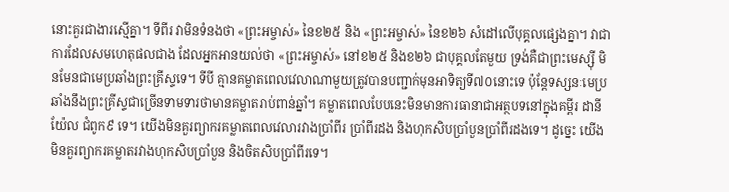នោះគួរជាងារស្មើគ្នា។ ទីពីរ វាមិនទំនងថា «ព្រះអម្ចាស់» នៃខ២៥ និង «ព្រះអម្ចាស់» នៃខ២៦ សំដៅលើបុគ្គលផ្សេងគ្នា។ វាជាការដែលសមហេតុផលជាង ដែលអ្នកអានយល់ថា «ព្រះអម្ចាស់» នៅខ២៥ និងខ២៦ ជាបុគ្គលតែមួយ ទ្រង់គឺជាព្រះមេស្ស៊ី មិនមែនជាមេប្រឆាំងព្រះគ្រីស្ទទេ។ ទីបី គ្មានគម្លាតពេលវេលាណាមួយត្រូវបានបញ្ជាក់មុនអាទិត្យទី៧០នោះទេ ប៉ុន្តែទស្សនៈមេប្រឆាំងនឹងព្រះគ្រីស្ទជាច្រើនទាមទារថាមានគម្លាតរាប់ពាន់ឆ្នាំ។ គម្លាតពេលបែបនេះមិនមានការធានាជាអត្ថបទនៅក្នុងគម្ពីរ ដានីយ៉ែល ជំពូក៩ ទេ។ យើងមិនគួរព្យាករគម្លាតពេលវេលារវាងប្រាំពីរ ប្រាំពីរដង និងហុកសិបប្រាំបួនប្រាំពីរដងទេ។ ដូច្នេះ យើងមិនគួរព្យាករគម្លាតរវាងហុកសិបប្រាំបួន និងចិតសិបប្រាំពីរទេ។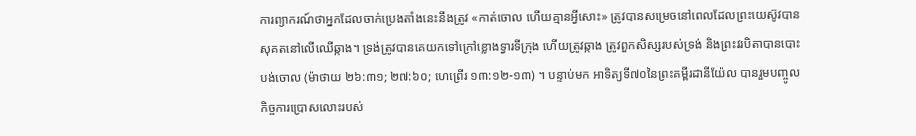ការព្យាករណ៍ថាអ្នកដែលចាក់ប្រេងតាំងនេះនឹងត្រូវ «កាត់ចោល ហើយគ្មានអ្វីសោះ» ត្រូវបានសម្រេចនៅពេលដែលព្រះយេស៊ូវបានសុគតនៅលើឈើឆ្កាង។ ទ្រង់ត្រូវបានគេយកទៅក្រៅខ្លោងទ្វារទីក្រុង ហើយត្រូវឆ្កាង ត្រូវពួកសិស្សរបស់ទ្រង់ និងព្រះវរបិតាបានបោះបង់ចោល (ម៉ាថាយ ២៦:៣១; ២៧:៦០; ហេព្រើរ ១៣:១២-១៣) ។ បន្ទាប់មក អាទិត្យទី៧០នៃព្រះគម្ពីរដានីយ៉ែល បានរួមបញ្ចូលកិច្ចការប្រោសលោះរបស់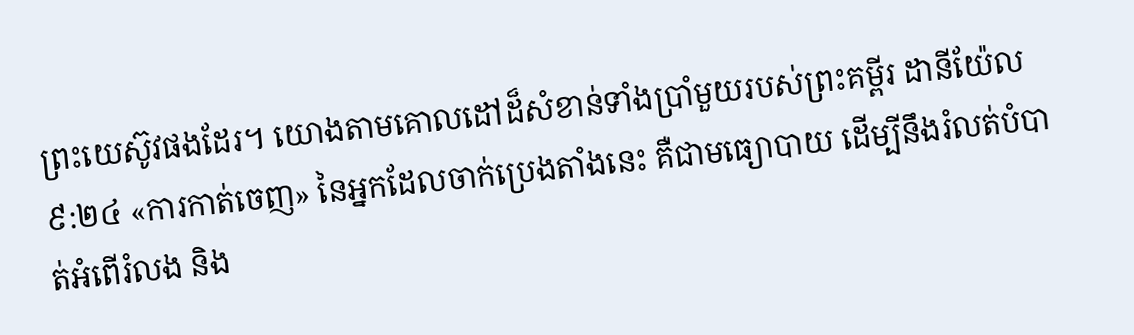ព្រះយេស៊ូវផងដែរ។ យោងតាមគោលដៅដ៏សំខាន់ទាំងប្រាំមួយរបស់ព្រះគម្ពីរ ដានីយ៉ែល ៩:២៤ «ការកាត់ចេញ» នៃអ្នកដែលចាក់ប្រេងតាំងនេះ គឺជាមធ្យោបាយ ដើម្បីនឹងរំលត់បំបាត់អំពើរំលង និង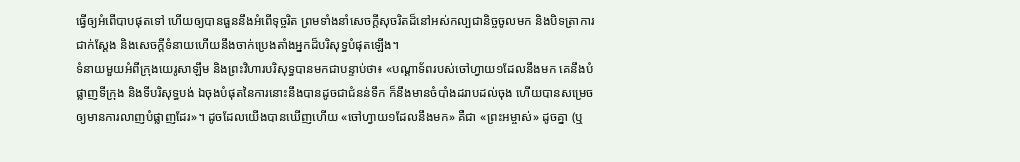ធ្វើឲ្យអំពើបាបផុតទៅ ហើយឲ្យបានធួននឹងអំពើទុច្ចរិត ព្រមទាំងនាំសេចក្តីសុចរិតដ៏នៅអស់កល្បជានិច្ចចូលមក និងបិទត្រាការជាក់ស្ដែង និងសេចក្តីទំនាយហើយនឹងចាក់ប្រេងតាំងអ្នកដ៏បរិសុទ្ធបំផុតឡើង។
ទំនាយមួយអំពីក្រុងយេរូសាឡឹម និងព្រះវិហារបរិសុទ្ធបានមកជាបន្ទាប់ថា៖ «បណ្ដាទ័ពរបស់ចៅហ្វាយ១ដែលនឹងមក គេនឹងបំផ្លាញទីក្រុង និងទីបរិសុទ្ធបង់ ឯចុងបំផុតនៃការនោះនឹងបានដូចជាជំនន់ទឹក ក៏នឹងមានចំបាំងដរាបដល់ចុង ហើយបានសម្រេចឲ្យមានការលាញបំផ្លាញដែរ»។ ដូចដែលយើងបានឃើញហើយ «ចៅហ្វាយ១ដែលនឹងមក» គឺជា «ព្រះអម្ចាស់» ដូចគ្នា (ឬ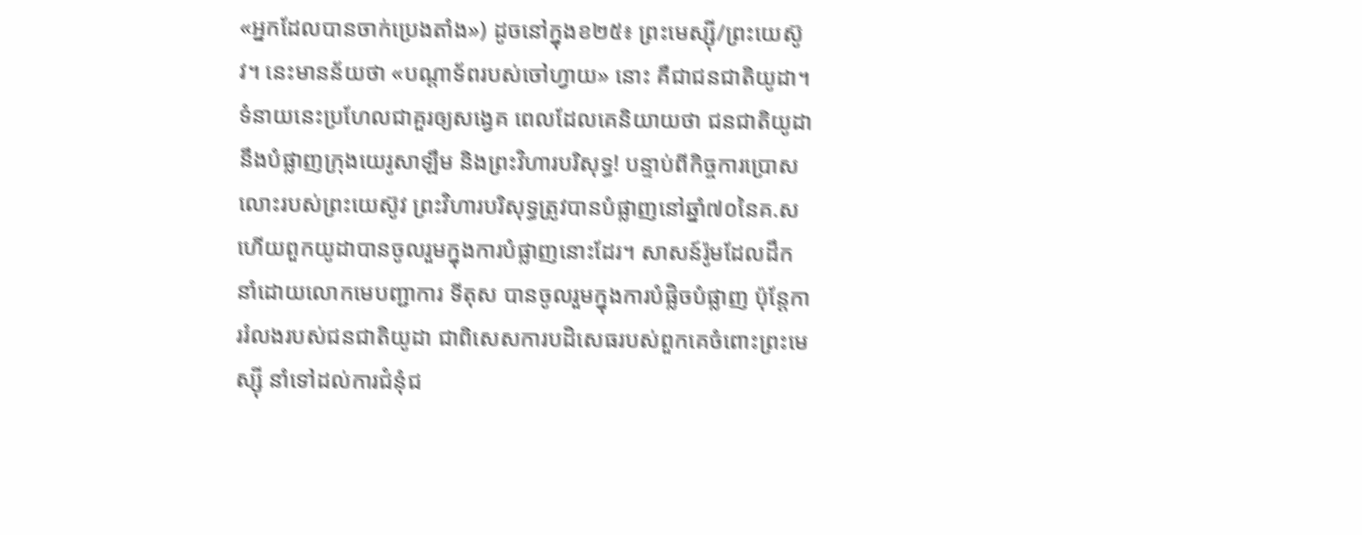«អ្នកដែលបានចាក់ប្រេងតាំង») ដូចនៅក្នុងខ២៥៖ ព្រះមេស្ស៊ី/ព្រះយេស៊ូវ។ នេះមានន័យថា «បណ្ដាទ័ពរបស់ចៅហ្វាយ» នោះ គឺជាជនជាតិយូដា។ ទំនាយនេះប្រហែលជាគួរឲ្យសង្វេគ ពេលដែលគេនិយាយថា ជនជាតិយូដានឹងបំផ្លាញក្រុងយេរូសាឡឹម និងព្រះវិហារបរិសុទ្ធ! បន្ទាប់ពីកិច្ចការប្រោសលោះរបស់ព្រះយេស៊ូវ ព្រះវិហារបរិសុទ្ធត្រូវបានបំផ្លាញនៅឆ្នាំ៧០នៃគ.ស ហើយពួកយូដាបានចូលរួមក្នុងការបំផ្លាញនោះដែរ។ សាសន៍រ៉ូមដែលដឹកនាំដោយលោកមេបញ្ជាការ ទីតុស បានចូលរួមក្នុងការបំផ្លិចបំផ្លាញ ប៉ុន្តែការរំលងរបស់ជនជាតិយូដា ជាពិសេសការបដិសេធរបស់ពួកគេចំពោះព្រះមេស្ស៊ី នាំទៅដល់ការជំនុំជ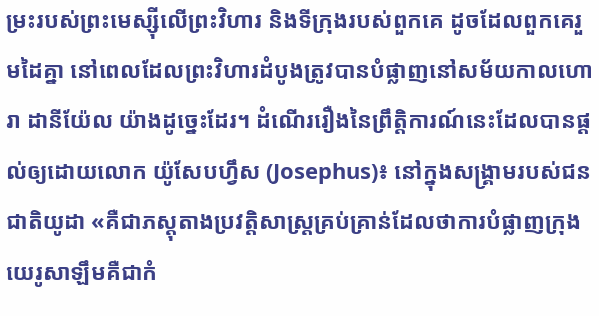ម្រះរបស់ព្រះមេស្ស៊ីលើព្រះវិហារ និងទីក្រុងរបស់ពួកគេ ដូចដែលពួកគេរួមដៃគ្នា នៅពេលដែលព្រះវិហារដំបូងត្រូវបានបំផ្លាញនៅសម័យកាលហោរា ដានីយ៉ែល យ៉ាងដូច្នេះដែរ។ ដំណើររឿងនៃព្រឹត្តិការណ៍នេះដែលបានផ្ដល់ឲ្យដោយលោក យ៉ូសែបហ្វឹស (Josephus)៖ នៅក្នុងសង្គ្រាមរបស់ជនជាតិយូដា «គឺជាភស្តុតាងប្រវត្តិសាស្ត្រគ្រប់គ្រាន់ដែលថាការបំផ្លាញក្រុងយេរូសាឡឹមគឺជាកំ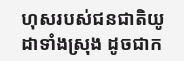ហុសរបស់ជនជាតិយូដាទាំងស្រុង ដូចជាក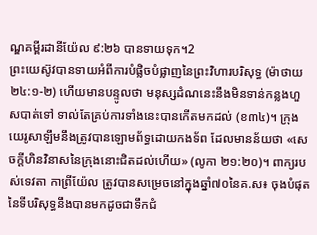ណ្ឌគម្ពីរដានីយ៉ែល ៩:២៦ បានទាយទុក។2
ព្រះយេស៊ូវបានទាយអំពីការបំផ្លិចបំផ្លាញនៃព្រះវិហារបរិសុទ្ធ (ម៉ាថាយ ២៤:១-២) ហើយមានបន្ទូលថា មនុស្សដំណនេះនឹងមិនទាន់កន្លងហួសបាត់ទៅ ទាល់តែគ្រប់ការទាំងនេះបានកើតមកដល់ (ខ៣៤)។ ក្រុងយេរូសាឡឹមនឹងត្រូវបានឡោមព័ទ្ធដោយកងទ័ព ដែលមានន័យថា «សេចក្តីហិនវិនាសនៃក្រុងនោះជិតដល់ហើយ» (លូកា ២១:២០)។ ពាក្យរបស់ទេវតា កាព្រីយ៉ែល ត្រូវបានសម្រេចនៅក្នុងឆ្នាំ៧០នៃគ.ស៖ ចុងបំផុតនៃទីបរិសុទ្ធនឹងបានមកដូចជាទឹកជំ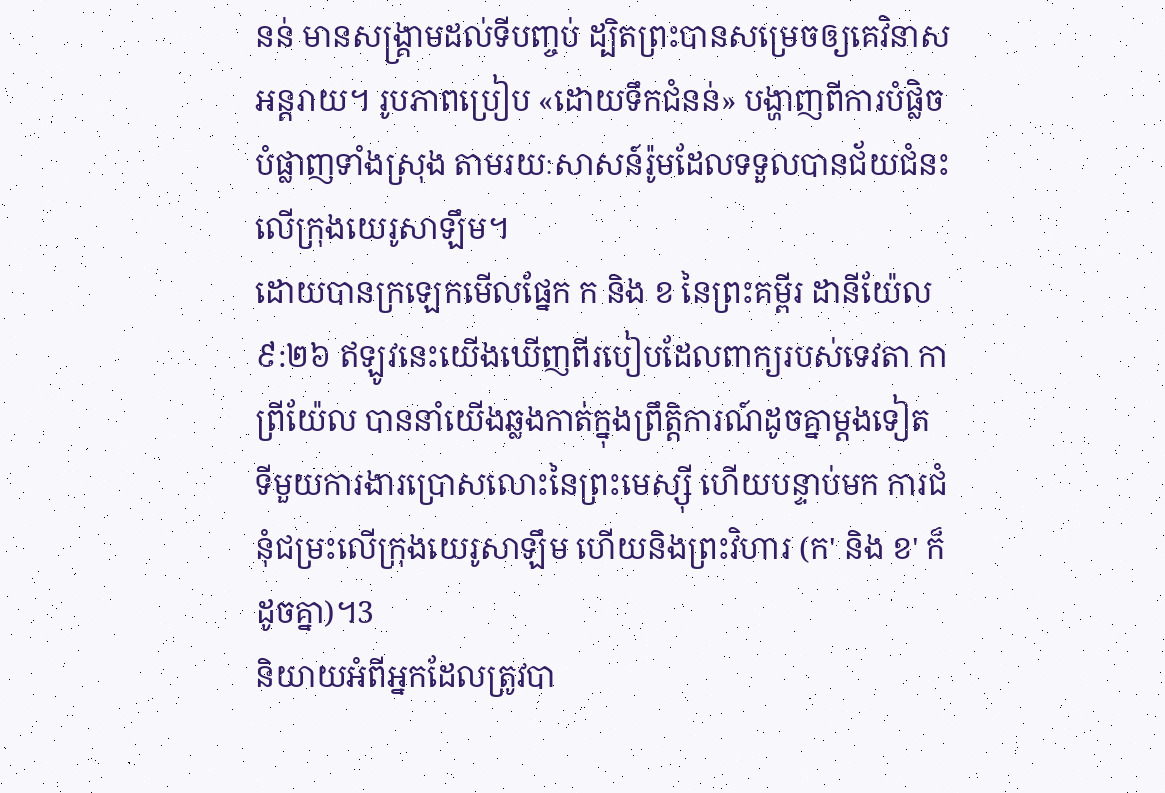នន់ មានសង្គ្រាមដល់ទីបញ្ចប់ ដ្បិតព្រះបានសម្រេចឲ្យគេវិនាសអន្តរាយ។ រូបភាពប្រៀប «ដោយទឹកជំនន់» បង្ហាញពីការបំផ្លិចបំផ្លាញទាំងស្រុង តាមរយៈសាសន៍រ៉ូមដែលទទួលបានជ័យជំនះលើក្រុងយេរូសាឡឹម។
ដោយបានក្រឡេកមើលផ្នែក ក និង ខ នៃព្រះគម្ពីរ ដានីយ៉ែល ៩:២៦ ឥឡូវនេះយើងឃើញពីរបៀបដែលពាក្យរបស់ទេវតា កាព្រីយ៉ែល បាននាំយើងឆ្លងកាត់ក្នុងព្រឹត្តិការណ៍ដូចគ្នាម្ដងទៀត ទីមួយការងារប្រោសលោះនៃព្រះមេស្ស៊ី ហើយបន្ទាប់មក ការជំនុំជម្រះលើក្រុងយេរូសាឡឹម ហើយនិងព្រះវិហារ (ក' និង ខ' ក៏ដូចគ្នា)។3
និយាយអំពីអ្នកដែលត្រូវបា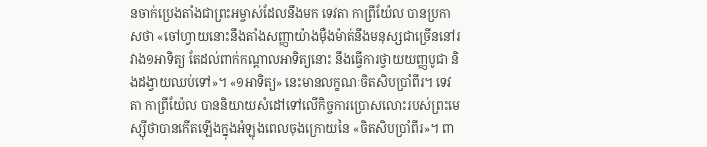នចាក់ប្រេងតាំងជាព្រះអម្ចាស់ដែលនឹងមក ទេវតា កាព្រីយ៉ែល បានប្រកាសថា «ចៅហ្វាយនោះនឹងតាំងសញ្ញាយ៉ាងម៉ឺងម៉ាត់នឹងមនុស្សជាច្រើននៅរវាង១អាទិត្យ តែដល់ពាក់កណ្ដាលអាទិត្យនោះ នឹងធ្វើការថ្វាយយញ្ញបូជា និងដង្វាយឈប់ទៅ»។ «១អាទិត្យ» នេះមានលក្ខណៈចិតសិបប្រាំពីរ។ ទេវតា កាព្រីយ៉ែល បាននិយាយសំដៅទៅលើកិច្ចការប្រោសលោះរបស់ព្រះមេស្ស៊ីថាបានកើតឡើងក្នុងអំឡុងពេលចុងក្រោយនៃ «ចិតសិបប្រាំពីរ»។ ពា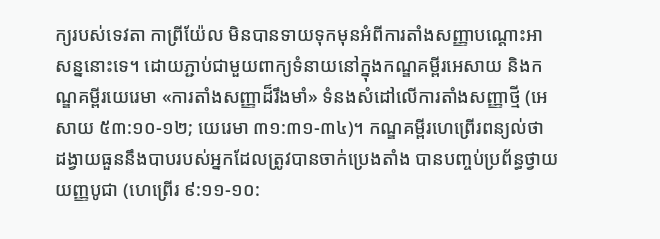ក្យរបស់ទេវតា កាព្រីយ៉ែល មិនបានទាយទុកមុនអំពីការតាំងសញ្ញាបណ្ដោះអាសន្ននោះទេ។ ដោយភ្ជាប់ជាមួយពាក្យទំនាយនៅក្នុងកណ្ឌគម្ពីរអេសាយ និងកណ្ឌគម្ពីរយេរេមា «ការតាំងសញ្ញាដ៏រឹងមាំ» ទំនងសំដៅលើការតាំងសញ្ញាថ្មី (អេសាយ ៥៣:១០-១២; យេរេមា ៣១:៣១-៣៤)។ កណ្ឌគម្ពីរហេព្រើរពន្យល់ថា ដង្វាយធួននឹងបាបរបស់អ្នកដែលត្រូវបានចាក់ប្រេងតាំង បានបញ្ចប់ប្រព័ន្ធថ្វាយយញ្ញបូជា (ហេព្រើរ ៩:១១-១០: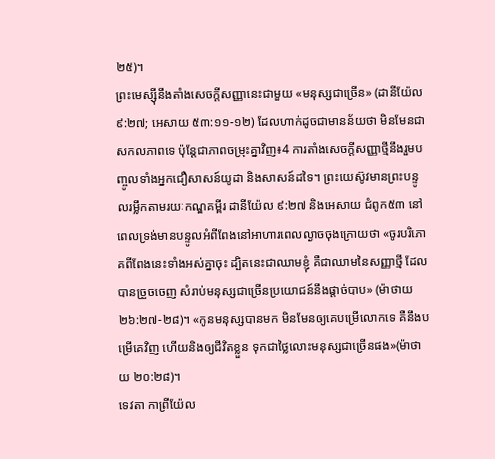២៥)។
ព្រះមេស្ស៊ីនឹងតាំងសេចក្ដីសញ្ញានេះជាមួយ «មនុស្សជាច្រើន» (ដានីយ៉ែល ៩:២៧; អេសាយ ៥៣:១១-១២) ដែលហាក់ដូចជាមានន័យថា មិនមែនជាសកលភាពទេ ប៉ុន្តែជាភាពចម្រុះគ្នាវិញ៖4 ការតាំងសេចក្តីសញ្ញាថ្មីនឹងរួមបញ្ចូលទាំងអ្នកជឿសាសន៍យូដា និងសាសន៍ដទៃ។ ព្រះយេស៊ូវមានព្រះបន្ទូលរម្លឹកតាមរយៈកណ្ឌគម្ពីរ ដានីយ៉ែល ៩:២៧ និងអេសាយ ជំពូក៥៣ នៅពេលទ្រង់មានបន្ទូលអំពីពែងនៅអាហារពេលល្ងាចចុងក្រោយថា «ចូរបរិភោគពីពែងនេះទាំងអស់គ្នាចុះ ដ្បិតនេះជាឈាមខ្ញុំ គឺជាឈាមនៃសញ្ញាថ្មី ដែលបានច្រួចចេញ សំរាប់មនុស្សជាច្រើនប្រយោជន៍នឹងផ្តាច់បាប» (ម៉ាថាយ ២៦:២៧-២៨)។ «កូនមនុស្សបានមក មិនមែនឲ្យគេបម្រើលោកទេ គឺនឹងបម្រើគេវិញ ហើយនិងឲ្យជីវិតខ្លួន ទុកជាថ្លៃលោះមនុស្សជាច្រើនផង»(ម៉ាថាយ ២០:២៨)។
ទេវតា កាព្រីយ៉ែល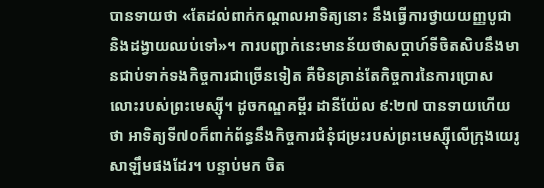បានទាយថា «តែដល់ពាក់កណ្ដាលអាទិត្យនោះ នឹងធ្វើការថ្វាយយញ្ញបូជា និងដង្វាយឈប់ទៅ»។ ការបញ្ជាក់នេះមានន័យថាសប្ដាហ៍ទីចិតសិបនឹងមានជាប់ទាក់ទងកិច្ចការជាច្រើនទៀត គឺមិនគ្រាន់តែកិច្ចការនៃការប្រោសលោះរបស់ព្រះមេស្ស៊ី។ ដូចកណ្ឌគម្ពីរ ដានីយ៉ែល ៩:២៧ បានទាយហើយថា អាទិត្យទី៧០ក៏ពាក់ព័ន្ធនឹងកិច្ចការជំនុំជម្រះរបស់ព្រះមេស្ស៊ីលើក្រុងយេរូសាឡឹមផងដែរ។ បន្ទាប់មក ចិត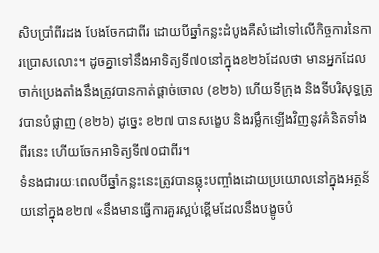សិបប្រាំពីរដង បែងចែកជាពីរ ដោយបីឆ្នាំកន្លះដំបូងគឺសំដៅទៅលើកិច្ចការនៃការប្រោសលោះ។ ដូចគ្នាទៅនឹងអាទិត្យទី៧០នៅក្នុងខ២៦ដែលថា មានអ្នកដែលចាក់ប្រេងតាំងនឹងត្រូវបានកាត់ផ្តាច់ចោល (ខ២៦) ហើយទីក្រុង និងទីបរិសុទ្ធត្រូវបានបំផ្លាញ (ខ២៦) ដូច្នេះ ខ២៧ បានសង្ខេប និងរម្លឹកឡើងវិញនូវគំនិតទាំងពីរនេះ ហើយចែកអាទិត្យទី៧០ជាពីរ។
ទំនងជារយៈពេលបីឆ្នាំកន្លះនេះត្រូវបានឆ្លុះបញ្ចាំងដោយប្រយោលនៅក្នុងអត្ថន័យនៅក្នុងខ២៧ «នឹងមានធ្វើការគួរស្អប់ខ្ពើមដែលនឹងបង្ខូចបំ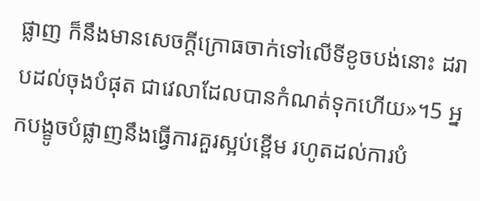ផ្លាញ ក៏នឹងមានសេចក្តីក្រោធចាក់ទៅលើទីខូចបង់នោះ ដរាបដល់ចុងបំផុត ជាវេលាដែលបានកំណត់ទុកហើយ»។5 អ្នកបង្ខូចបំផ្លាញនឹងធ្វើការគួរស្អប់ខ្ពើម រហូតដល់ការបំ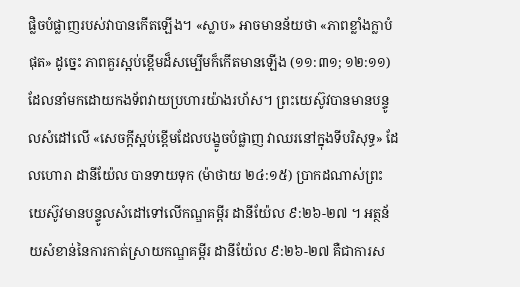ផ្លិចបំផ្លាញរបស់វាបានកើតឡើង។ «ស្លាប» អាចមានន័យថា «ភាពខ្លាំងក្លាបំផុត» ដូច្នេះ ភាពគួរស្អប់ខ្ពើមដ៏សម្បើមក៏កើតមានឡើង (១១:៣១; ១២:១១) ដែលនាំមកដោយកងទ័ពវាយប្រហារយ៉ាងរហ័ស។ ព្រះយេស៊ូវបានមានបន្ទូលសំដៅលើ «សេចក្តីស្អប់ខ្ពើមដែលបង្ខូចបំផ្លាញ វាឈរនៅក្នុងទីបរិសុទ្ធ» ដែលហោរា ដានីយ៉ែល បានទាយទុក (ម៉ាថាយ ២៤:១៥) ប្រាកដណាស់ព្រះយេស៊ូវមានបន្ទូលសំដៅទៅលើកណ្ឌគម្ពីរ ដានីយ៉ែល ៩:២៦-២៧ ។ អត្ថន័យសំខាន់នៃការកាត់ស្រាយកណ្ឌគម្ពីរ ដានីយ៉ែល ៩:២៦-២៧ គឺជាការស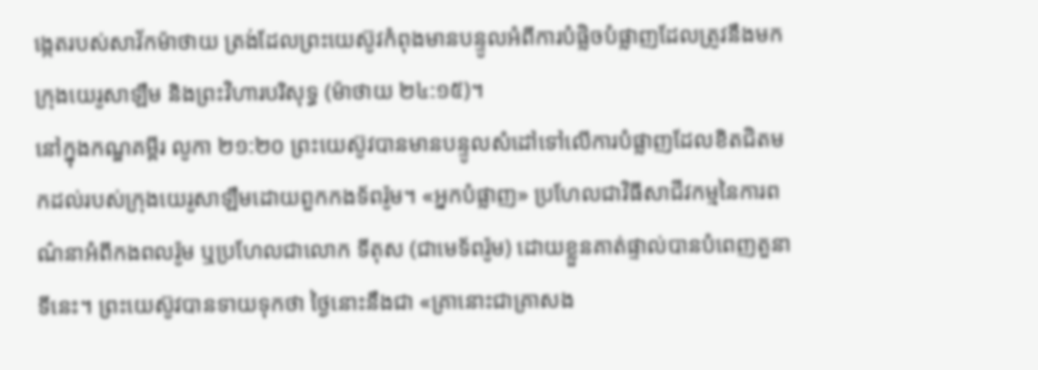ង្កេតរបស់សាវ័កម៉ាថាយ ត្រង់ដែលព្រះយេស៊ូវកំពុងមានបន្ទូលអំពីការបំផ្លិចបំផ្លាញដែលត្រូវនឹងមកក្រុងយេរូសាឡឹម និងព្រះវិហារបរិសុទ្ធ (ម៉ាថាយ ២៤:១៥)។
នៅក្នុងកណ្ឌគម្ពីរ លូកា ២១:២០ ព្រះយេស៊ូវបានមានបន្ទូលសំដៅទៅលើការបំផ្លាញដែលខិតជិតមកដល់របស់ក្រុងយេរូសាឡឹមដោយពួកកងទ័ពរ៉ូម។ «អ្នកបំផ្លាញ» ប្រហែលជាវិធីសាជីវកម្មនៃការពណ៌នាអំពីកងពលរ៉ូម ឬប្រហែលជាលោក ទីតុស (ជាមេទ័ពរ៉ូម) ដោយខ្លួនគាត់ផ្ទាល់បានបំពេញតួនាទីនេះ។ ព្រះយេស៊ូវបានទាយទុកថា ថ្ងៃនោះនឹងជា «គ្រានោះជាគ្រាសង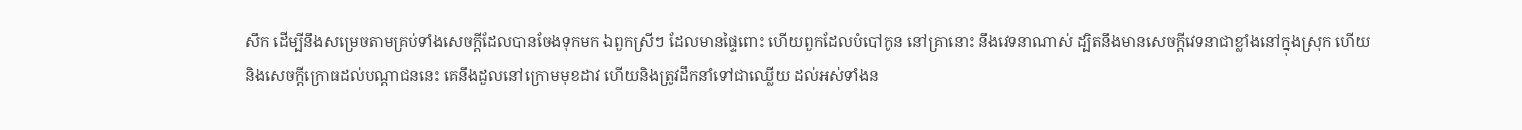សឹក ដើម្បីនឹងសម្រេចតាមគ្រប់ទាំងសេចក្តីដែលបានចែងទុកមក ឯពួកស្រីៗ ដែលមានផ្ទៃពោះ ហើយពួកដែលបំបៅកូន នៅគ្រានោះ នឹងវេទនាណាស់ ដ្បិតនឹងមានសេចក្តីវេទនាជាខ្លាំងនៅក្នុងស្រុក ហើយនិងសេចក្តីក្រោធដល់បណ្តាជននេះ គេនឹងដួលនៅក្រោមមុខដាវ ហើយនិងត្រូវដឹកនាំទៅជាឈ្លើយ ដល់អស់ទាំងន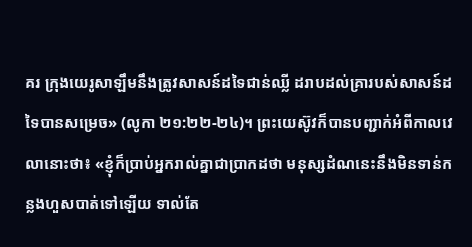គរ ក្រុងយេរូសាឡឹមនឹងត្រូវសាសន៍ដទៃជាន់ឈ្លី ដរាបដល់គ្រារបស់សាសន៍ដទៃបានសម្រេច» (លូកា ២១:២២-២៤)។ ព្រះយេស៊ូវក៏បានបញ្ជាក់អំពីកាលវេលានោះថា៖ «ខ្ញុំក៏ប្រាប់អ្នករាល់គ្នាជាប្រាកដថា មនុស្សដំណនេះនឹងមិនទាន់កន្លងហួសបាត់ទៅឡើយ ទាល់តែ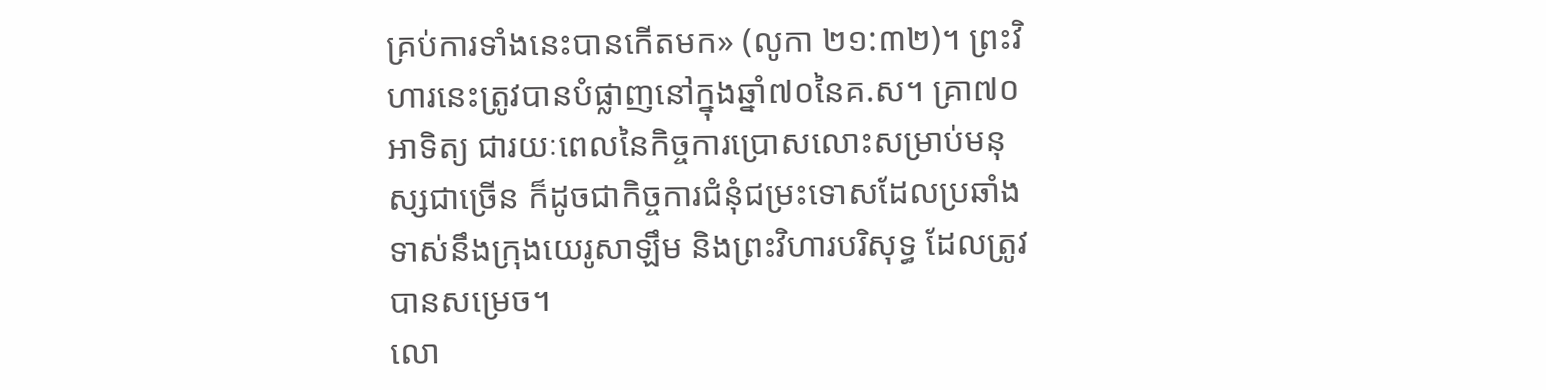គ្រប់ការទាំងនេះបានកើតមក» (លូកា ២១:៣២)។ ព្រះវិហារនេះត្រូវបានបំផ្លាញនៅក្នុងឆ្នាំ៧០នៃគ.ស។ គ្រា៧០អាទិត្យ ជារយៈពេលនៃកិច្ចការប្រោសលោះសម្រាប់មនុស្សជាច្រើន ក៏ដូចជាកិច្ចការជំនុំជម្រះទោសដែលប្រឆាំងទាស់នឹងក្រុងយេរូសាឡឹម និងព្រះវិហារបរិសុទ្ធ ដែលត្រូវបានសម្រេច។
លោ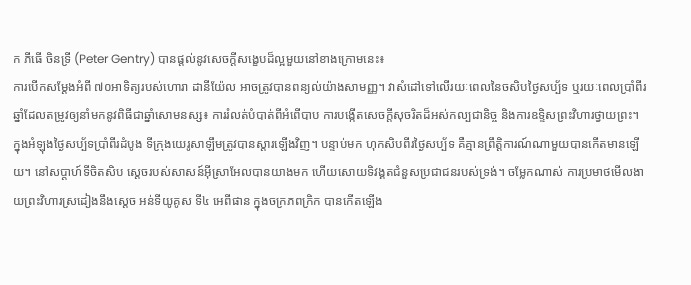ក ភីធើ ចិនទ្រី (Peter Gentry) បានផ្តល់នូវសេចក្តីសង្ខេបដ៏ល្អមួយនៅខាងក្រោមនេះ៖
ការបើកសម្ដែងអំពី ៧០អាទិត្យរបស់ហោរា ដានីយ៉ែល អាចត្រូវបានពន្យល់យ៉ាងសាមញ្ញ។ វាសំដៅទៅលើរយៈពេលនៃចសិបថ្ងៃសប្ប័ទ ឬរយៈពេលប្រាំពីរឆ្នាំដែលតម្រូវឲ្យនាំមកនូវពិធីជាឆ្នាំសោមនស្ស៖ ការរំលត់បំបាត់ពីអំពើបាប ការបង្កើតសេចក្តីសុចរិតដ៏អស់កល្បជានិច្ច និងការឧទ្ទិសព្រះវិហារថ្វាយព្រះ។ ក្នុងអំឡុងថ្ងៃសប្ប័ទប្រាំពីរដំបូង ទីក្រុងយេរូសាឡឹមត្រូវបានស្ដារឡើងវិញ។ បន្ទាប់មក ហុកសិបពីរថ្ងៃសប្ប័ទ គឺគ្មានព្រឹត្តិការណ៍ណាមួយបានកើតមានឡើយ។ នៅសប្ដាហ៍ទីចិតសិប ស្ដេចរបស់សាសន៍អ៊ីស្រាអែលបានយាងមក ហើយសោយទិវង្គតជំនួសប្រជាជនរបស់ទ្រង់។ ចម្លែកណាស់ ការប្រមាថមើលងាយព្រះវិហារស្រដៀងនឹងស្ដេច អន់ទីយូគូស ទី៤ អេពីផាន ក្នុងចក្រភពក្រិក បានកើតឡើង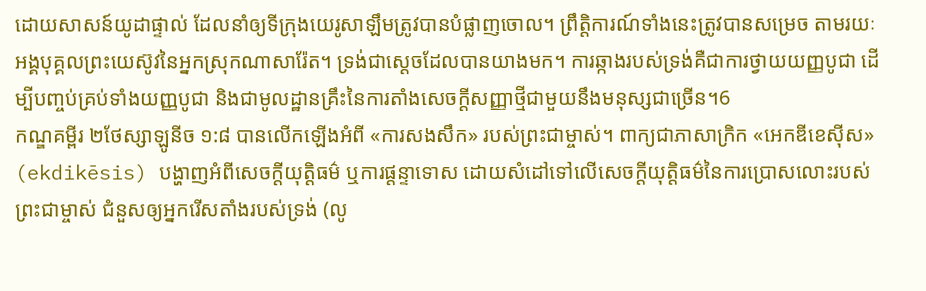ដោយសាសន៍យូដាផ្ទាល់ ដែលនាំឲ្យទីក្រុងយេរូសាឡឹមត្រូវបានបំផ្លាញចោល។ ព្រឹត្តិការណ៍ទាំងនេះត្រូវបានសម្រេច តាមរយៈអង្គបុគ្គលព្រះយេស៊ូវនៃអ្នកស្រុកណាសារ៉ែត។ ទ្រង់ជាស្ដេចដែលបានយាងមក។ ការឆ្កាងរបស់ទ្រង់គឺជាការថ្វាយយញ្ញបូជា ដើម្បីបញ្ចប់គ្រប់ទាំងយញ្ញបូជា និងជាមូលដ្ឋានគ្រឹះនៃការតាំងសេចក្តីសញ្ញាថ្មីជាមួយនឹងមនុស្សជាច្រើន។6
កណ្ឌគម្ពីរ ២ថែស្សាឡូនីច ១:៨ បានលើកឡើងអំពី «ការសងសឹក» របស់ព្រះជាម្ចាស់។ ពាក្យជាភាសាក្រិក «អេកឌីខេស៊ីស» (ekdikēsis) បង្ហាញអំពីសេចក្ដីយុត្តិធម៌ ឬការផ្ដន្ទាទោស ដោយសំដៅទៅលើសេចក្ដីយុត្តិធម៌នៃការប្រោសលោះរបស់ព្រះជាម្ចាស់ ជំនួសឲ្យអ្នករើសតាំងរបស់ទ្រង់ (លូ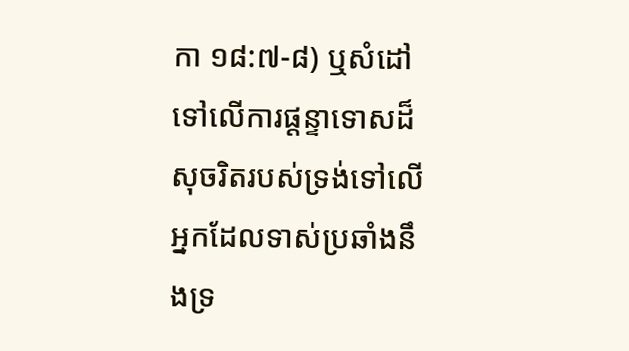កា ១៨:៧-៨) ឬសំដៅទៅលើការផ្ដន្ទាទោសដ៏សុចរិតរបស់ទ្រង់ទៅលើអ្នកដែលទាស់ប្រឆាំងនឹងទ្រ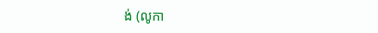ង់ (លូកា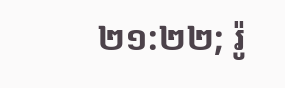២១:២២; រ៉ូ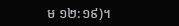ម ១២:១៩)។